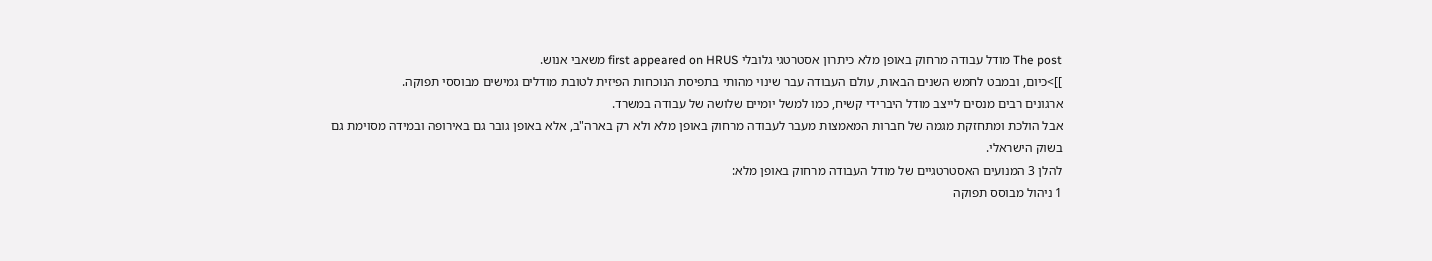The post מודל עבודה מרחוק באופן מלא כיתרון אסטרטגי גלובלי first appeared on HRUS משאבי אנוש.
]]>כיום, ובמבט לחמש השנים הבאות, עולם העבודה עבר שינוי מהותי בתפיסת הנוכחות הפיזית לטובת מודלים גמישים מבוססי תפוקה.
ארגונים רבים מנסים לייצב מודל היברידי קשיח, כמו למשל יומיים שלושה של עבודה במשרד.
אבל הולכת ומתחזקת מגמה של חברות המאמצות מעבר לעבודה מרחוק באופן מלא ולא רק בארה"ב, אלא באופן גובר גם באירופה ובמידה מסוימת גם בשוק הישראלי.
להלן 3 המנועים האסטרטגיים של מודל העבודה מרחוק באופן מלא:
1 ניהול מבוסס תפוקה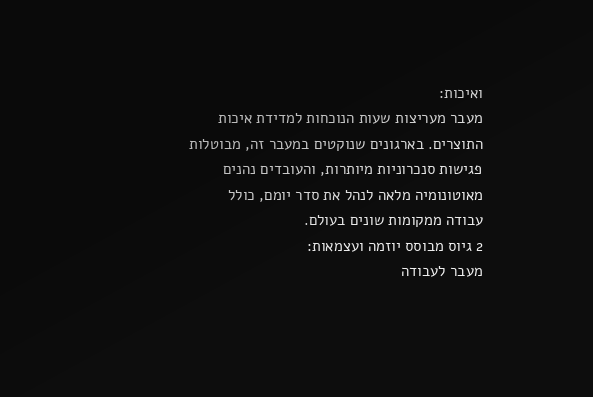ואיכות:
מעבר מעריצות שעות הנוכחות למדידת איכות התוצרים. בארגונים שנוקטים במעבר זה, מבוטלות פגישות סנכרוניות מיותרות, והעובדים נהנים מאוטונומיה מלאה לנהל את סדר יומם, כולל עבודה ממקומות שונים בעולם.
2 גיוס מבוסס יוזמה ועצמאות:
מעבר לעבודה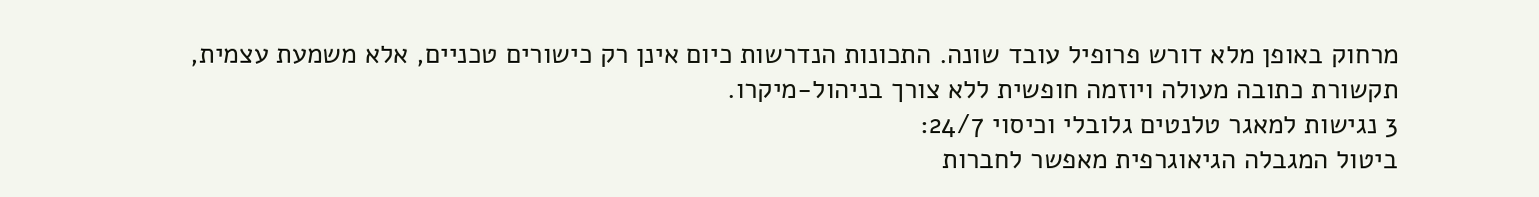מרחוק באופן מלא דורש פרופיל עובד שונה. התכונות הנדרשות כיום אינן רק כישורים טכניים, אלא משמעת עצמית, תקשורת כתובה מעולה ויוזמה חופשית ללא צורך בניהול-מיקרו.
3 נגישות למאגר טלנטים גלובלי וכיסוי 24/7:
ביטול המגבלה הגיאוגרפית מאפשר לחברות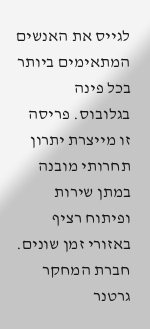לגייס את האנשים המתאימים ביותר בכל פינה בגלובוס. פריסה זו מייצרת יתרון תחרותי מובנה במתן שירות ופיתוח רציף באזורי זמן שונים.
חברת המחקר גרטנר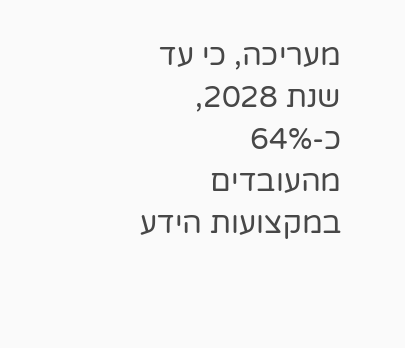מעריכה, כי עד שנת 2028, כ-64% מהעובדים במקצועות הידע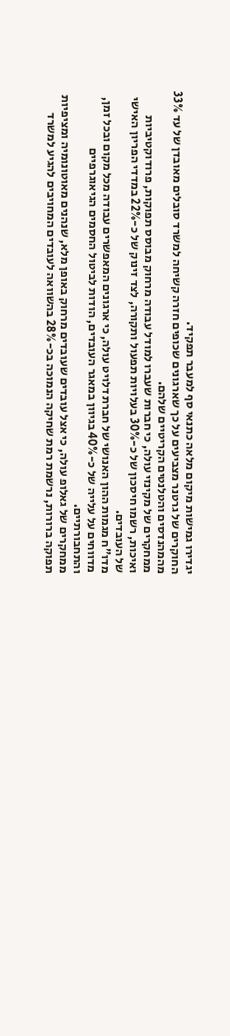יגדירו גמישות מיקום מלאה כתנאי סף למעבר תפקיד.
החוקרים של גרטנר מצביעים על כך שארגונים שכופים חזרה קשיחה למשרד סובלים מאובדן של עד 33% מהמהנדסים והטלנטים הקריטיים שלהם.
ממחקרים של מקינזי עולה, כי חברות שעברו למודל עבודה מרחוק מבוסס תפוקות, פרודוקטיביות ואיכות, רשמו חיסכון של כ-30% בעלויות תפעול ותקורה, לצד זינוק של כ-22% במדדי הפריון האישי של העובדים.
מדו"ח מגמות ההון האנושי של חברת דלויט עולה, כי ארגונים המאפשרים עבודה מכל מקום ובכל זמן, מדווחים על עלייה של כ-40% בגיוון במאגר העובדים, הודות לביטול החסמים הגיאוגרפיים והתחבורתיים.
ממחקרים של גאלופ עולה, כי אצל עובדים שעובדים מרחוק באופן מלא, שנהנים מאוטונומיה ומציפיות תפוקה ברורות, נרשמת רמת שחיקה הנמוכה בכ-28% בהשוואה לעובדים המחויבים להגיע למשרד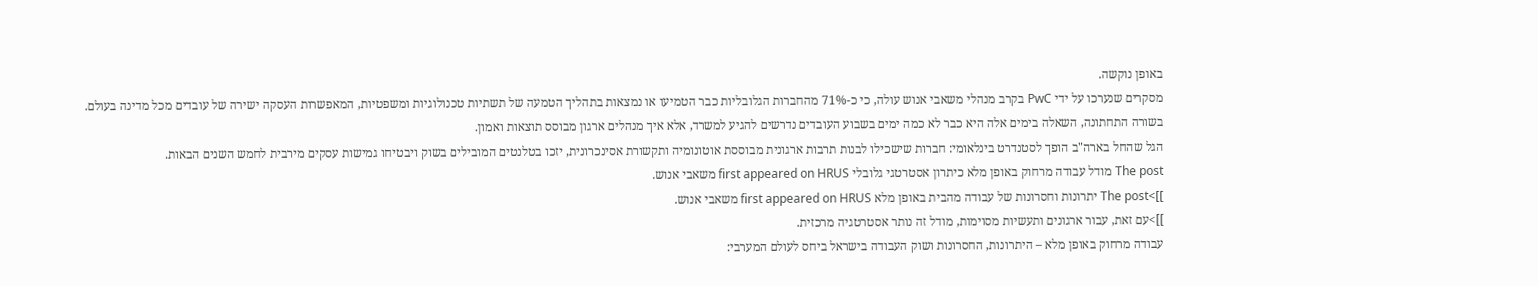באופן נוקשה.
מסקרים שנערכו על ידי PwC בקרב מנהלי משאבי אנוש עולה, כי כ-71% מהחברות הגלובליות כבר הטמיעו או נמצאות בתהליך הטמעה של תשתיות טכנולוגיות ומשפטיות, המאפשרות העסקה ישירה של עובדים מכל מדינה בעולם.
בשורה התחתונה, השאלה בימים אלה היא כבר לא כמה ימים בשבוע העובדים נדרשים להגיע למשרד, אלא איך מנהלים ארגון מבוסס תוצאות ואמון.
הגל שהחל בארה"ב הופך לסטנדרט בינלאומי: חברות שישכילו לבנות תרבות ארגונית מבוססת אוטונומיה ותקשורת אסינכרונית, יזכו בטלנטים המובילים בשוק ויבטיחו גמישות עסקים מירבית לחמש השנים הבאות.
The post מודל עבודה מרחוק באופן מלא כיתרון אסטרטגי גלובלי first appeared on HRUS משאבי אנוש.
]]>The post יתרונות וחסרונות של עבודה מהבית באופן מלא first appeared on HRUS משאבי אנוש.
]]>עם זאת, עבור ארגונים ותעשיות מסוימות, מודל זה נותר אסטרטגיה מרכזית.
עבודה מרחוק באופן מלא – היתרונות, החסרונות ושוק העבודה בישראל ביחס לעולם המערבי: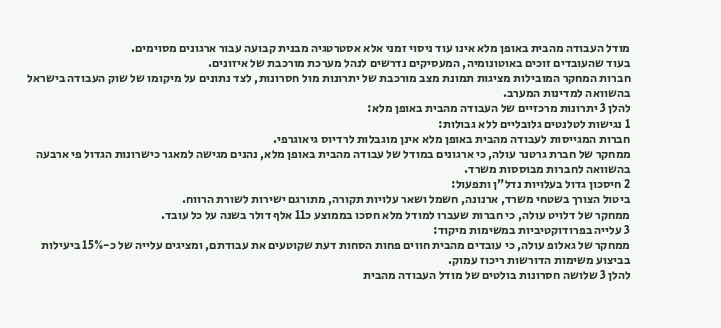מודל העבודה מהבית באופן מלא אינו עוד ניסוי זמני אלא אסטרטגיה מבנית קבועה עבור ארגונים מסוימים.
בעוד שהעובדים זוכים באוטונומיה, המעסיקים נדרשים לנהל מערכת מורכבת של איזונים.
חברות המחקר המובילות מציגות תמונת מצב מורכבת של יתרונות מול חסרונות, לצד נתונים על מיקומו של שוק העבודה בישראל בהשוואה למדינות המערב.
להלן 3 יתרונות מרכזיים של העבודה מהבית באופן מלא:
1 נגישות לטלנטים גלובליים ללא גבולות:
חברות המגייסות לעבודה מהבית באופן מלא אינן מוגבלות לרדיוס גיאוגרפי.
ממחקר של חברת גרטנר עולה, כי ארגונים במודל של עבודה מהבית באופן מלא, נהנים מגישה למאגר כישרונות הגדול פי ארבעה בהשוואה לחברות מבוססות משרד.
2 חיסכון גדול בעלויות נדל"ן ותפעול:
ביטול הצורך בשטחי משרד, ארנונה, חשמל ושאר עלויות תקורה, מתורגם ישירות לשורת הרווח.
ממחקר של דלויט עולה, כי חברות שעברו למודל מלא חסכו בממוצע כ11 אלף דולר בשנה על כל עובד.
3 עלייה בפרודוקטיביות במשימות מיקוד:
ממחקר של גאלופ עולה, כי עובדים מהבית חווים פחות הסחות דעת שקוטעים את עבודתם, ומציגים עלייה של כ-15% ביעילות בביצוע משימות הדורשות ריכוז עמוק.
להלן 3 שלושה חסרונות בולטים של מודל העבודה מהבית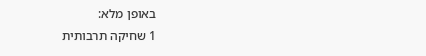באופן מלא:
1 שחיקה תרבותית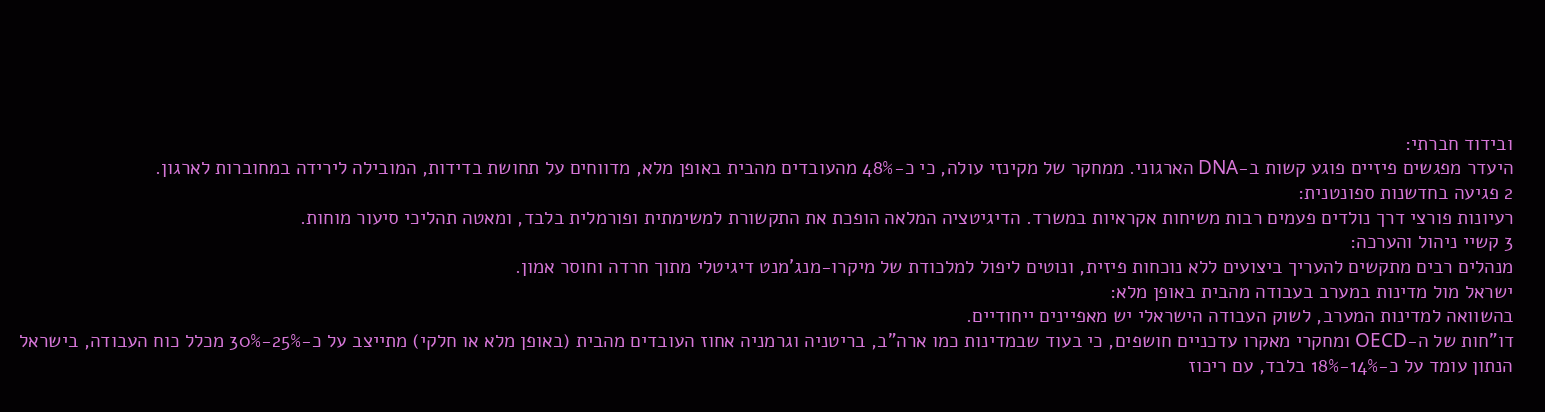ובידוד חברתי:
היעדר מפגשים פיזיים פוגע קשות ב-DNA הארגוני. ממחקר של מקינזי עולה, כי כ-48% מהעובדים מהבית באופן מלא, מדווחים על תחושת בדידות, המובילה לירידה במחוברות לארגון.
2 פגיעה בחדשנות ספונטנית:
רעיונות פורצי דרך נולדים פעמים רבות משיחות אקראיות במשרד. הדיגיטציה המלאה הופכת את התקשורת למשימתית ופורמלית בלבד, ומאטה תהליכי סיעור מוחות.
3 קשיי ניהול והערכה:
מנהלים רבים מתקשים להעריך ביצועים ללא נוכחות פיזית, ונוטים ליפול למלכודת של מיקרו-מנג'מנט דיגיטלי מתוך חרדה וחוסר אמון.
ישראל מול מדינות במערב בעבודה מהבית באופן מלא:
בהשוואה למדינות המערב, לשוק העבודה הישראלי יש מאפיינים ייחודיים.
דו"חות של ה-OECD ומחקרי מאקרו עדכניים חושפים, כי בעוד שבמדינות כמו ארה"ב, בריטניה וגרמניה אחוז העובדים מהבית (באופן מלא או חלקי) מתייצב על כ-25%-30% מכלל כוח העבודה, בישראל הנתון עומד על כ-14%-18% בלבד, עם ריכוז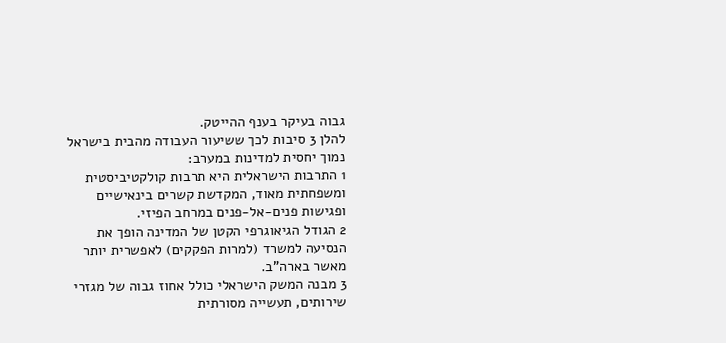גבוה בעיקר בענף ההייטק.
להלן 3 סיבות לכך ששיעור העבודה מהבית בישראל נמוך יחסית למדינות במערב:
1 התרבות הישראלית היא תרבות קולקטיביסטית ומשפחתית מאוד, המקדשת קשרים בינאישיים ופגישות פנים-אל-פנים במרחב הפיזי.
2 הגודל הגיאוגרפי הקטן של המדינה הופך את הנסיעה למשרד (למרות הפקקים) לאפשרית יותר מאשר בארה"ב.
3 מבנה המשק הישראלי כולל אחוז גבוה של מגזרי שירותים, תעשייה מסורתית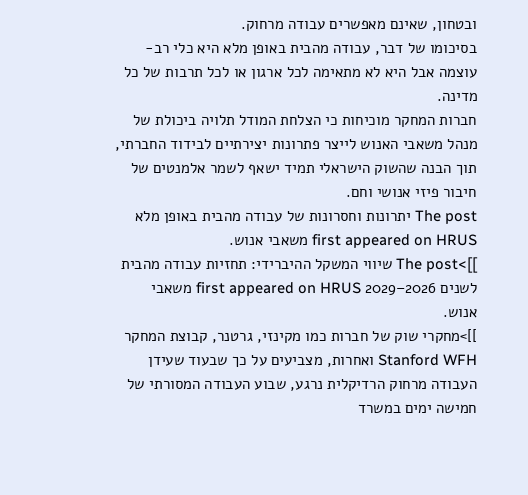ובטחון, שאינם מאפשרים עבודה מרחוק.
בסיכומו של דבר, עבודה מהבית באופן מלא היא כלי רב-עוצמה אבל היא לא מתאימה לכל ארגון או לכל תרבות של כל מדינה.
חברות המחקר מוכיחות כי הצלחת המודל תלויה ביכולת של מנהל משאבי האנוש לייצר פתרונות יצירתיים לבידוד החברתי, תוך הבנה שהשוק הישראלי תמיד ישאף לשמר אלמנטים של חיבור פיזי אנושי וחם.
The post יתרונות וחסרונות של עבודה מהבית באופן מלא first appeared on HRUS משאבי אנוש.
]]>The post שיווי המשקל ההיברידי: תחזיות עבודה מהבית לשנים 2026–2029 first appeared on HRUS משאבי אנוש.
]]>מחקרי שוק של חברות כמו מקינזי, גרטנר, קבוצת המחקר Stanford WFH ואחרות, מצביעים על כך שבעוד שעידן העבודה מרחוק הרדיקלית נרגע, שבוע העבודה המסורתי של חמישה ימים במשרד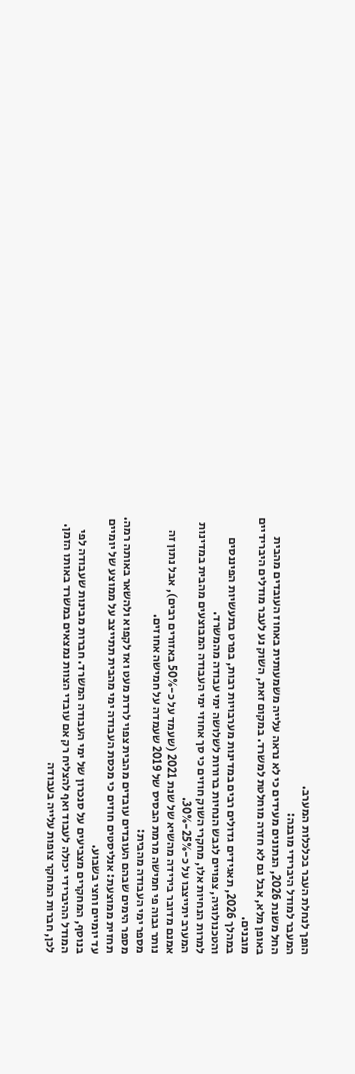הופך לנחלת העבר בכלכלות המערב.
המעבר למודל היברידי מובנה:
החל משנת 2026, הנתונים מעידים כי לא נראה עלייה משמעותית באחוז העובדים מהבית באופן מלא, אבל גם לא חזרה מוחלטת למשרד. במקום זאת, השוק נע לעבר מודלים היברידיים מובנים.
במהלך 2026, תאגידים גדולים רבים במדינות מערבויות רבות, בפרט בתעשיות הפיננסים והטכנולוגיה, צפויים לגבש הנחיות ברורות לשלושה ימי עבודה מהמשרד.
למרות הנחיות אלו, מחקרי השוק חוזים כי סך אחוזי ימי העבודה המבוצעים מהבית במדינות המערב יתייצבו על כ-25%-30%.
אמנם מדובר בירידה מהשיא של שנת 2021 (שעמד על כ-50% באזורים רבים), אבל נתון זה נותר גבוה פי חמישה מרמת הבסיס של 2019 שעמדה על חמישה אחוזים.
מספר ימי העבודה מהבית:
מספר הימים שבהם העובדים עובדים מהבית צפוי לרדת מעט ואז לקפוא ולהשאר באותה רמה.
תחזית ממוצעת: אנליסטים חוזים כי מכסת העבודה ימי מהבית תתייצב על ממוצע של יומיים עד יומיים וחצי בשבוע.
בנוסף, המחקרים מצביעים על סנכרון של ימי העבודה המשרד. חברות מבינות שעבודה לפי המודל ההיברידי יכולה לעבוד ואף להצליח רק אם עובדי הצוות נמצאים במשרד באותו הזמן.
לכן, חברות המחקר צופות עלייה בעבודה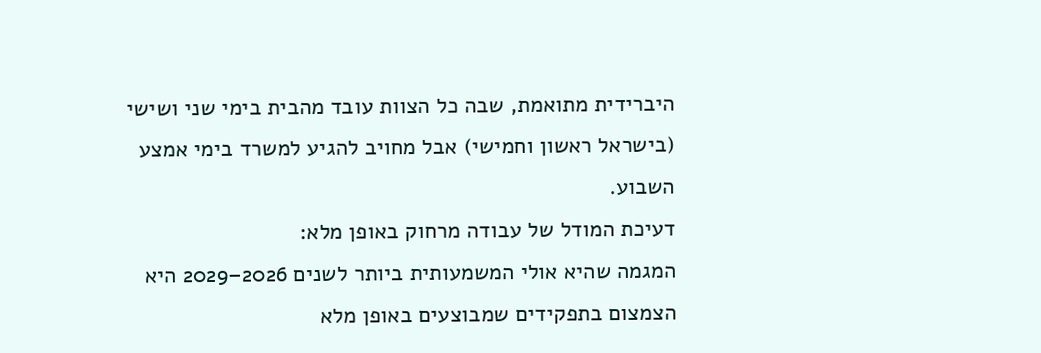היברידית מתואמת, שבה כל הצוות עובד מהבית בימי שני ושישי (בישראל ראשון וחמישי) אבל מחויב להגיע למשרד בימי אמצע השבוע.
דעיכת המודל של עבודה מרחוק באופן מלא:
המגמה שהיא אולי המשמעותית ביותר לשנים 2026–2029 היא הצמצום בתפקידים שמבוצעים באופן מלא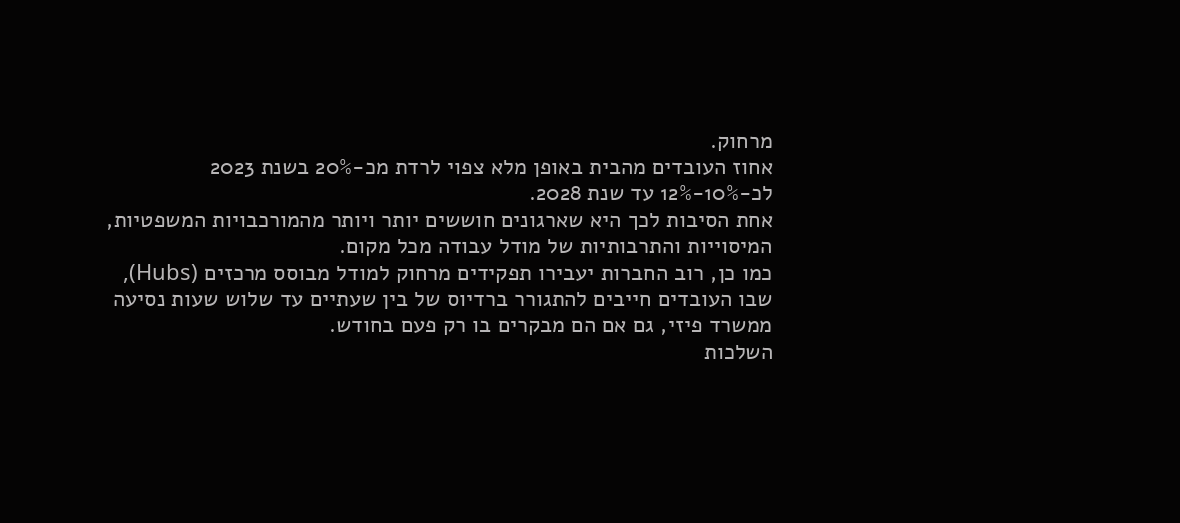מרחוק.
אחוז העובדים מהבית באופן מלא צפוי לרדת מכ-20% בשנת 2023 לכ-10%-12% עד שנת 2028.
אחת הסיבות לכך היא שארגונים חוששים יותר ויותר מהמורכבויות המשפטיות, המיסוייות והתרבותיות של מודל עבודה מכל מקום.
כמו כן, רוב החברות יעבירו תפקידים מרחוק למודל מבוסס מרכזים (Hubs), שבו העובדים חייבים להתגורר ברדיוס של בין שעתיים עד שלוש שעות נסיעה ממשרד פיזי, גם אם הם מבקרים בו רק פעם בחודש.
השלכות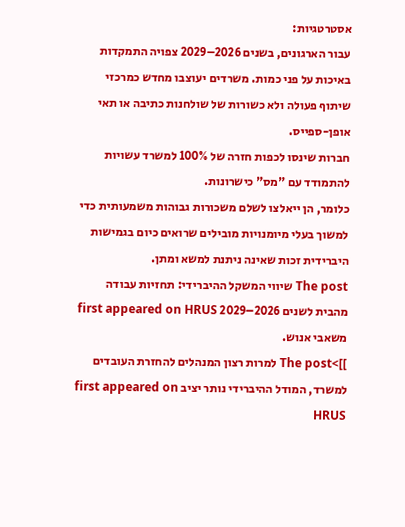אסטרטגיות:
עבור הארגונים, בשנים 2026–2029 צפויה התמקדות באיכות על פני כמות. משרדים יעוצבו מחדש כמרכזי שיתוף פעולה ולא כשורות של שולחנות כתיבה או תאי אופן-ספייס.
חברות שינסו לכפות חזרה של 100% למשרד עשויות להתמודד עם "מס" כישרונות.
כלומר, הן ייאלצו לשלם משכורות גבוהות משמעותית כדי למשוך בעלי מיומנויות מובילים שרואים כיום בגמישות היברידית זכות שאינה ניתנת למשא ומתן.
The post שיווי המשקל ההיברידי: תחזיות עבודה מהבית לשנים 2026–2029 first appeared on HRUS משאבי אנוש.
]]>The post למרות רצון המנהלים להחזרת העובדים למשרד, המודל ההיברידי נותר יציב first appeared on HRUS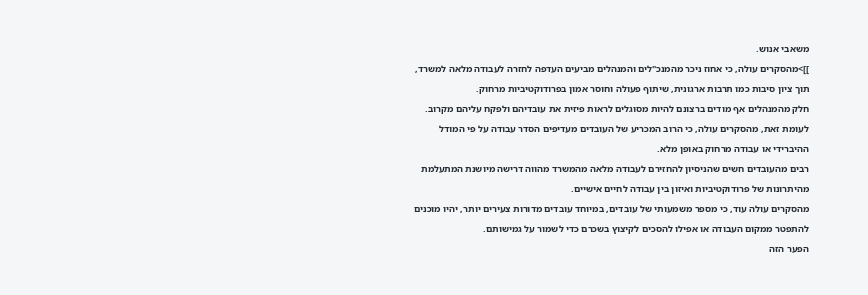משאבי אנוש.
]]>מהסקרים עולה, כי אחוז ניכר מהמנכ"לים והמנהלים מביעים העדפה לחזרה לעבודה מלאה למשרד, תוך ציון סיבות כמו תרבות ארגונית, שיתוף פעולה וחוסר אמון בפרודוקטיביות מרחוק.
חלק מהמנהלים אף מודים ברצונם להיות מסוגלים לראות פיזית את עובדיהם ולפקח עליהם מקרוב.
לעומת זאת, מהסקרים עולה, כי הרוב המכריע של העובדים מעדיפים הסדר עבודה על פי המודל ההיברידי או עבודה מרחוק באופן מלא.
רבים מהעובדים חשים שהניסיון להחזירם לעבודה מלאה מהמשרד מהווה דרישה מיושנת המתעלמת מהיתרונות של פרודוקטיביות ואיזון בין עבודה לחיים אישיים.
מהסקרים עולה עוד, כי מספר משמעותי של עובדים, במיוחד עובדים מדורות צעירים יותר, יהיו מוכנים להתפטר ממקום העבודה או אפילו להסכים לקיצוץ בשכרם כדי לשמור על גמישותם.
הפער הזה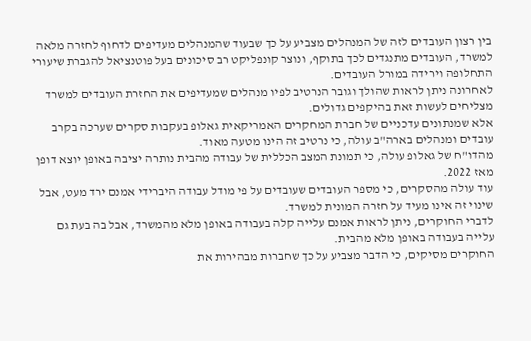בין רצון העובדים לזה של המנהלים מצביע על כך שבעוד שהמנהלים מעדיפים לדחוף לחזרה מלאה למשרד, העובדים מתנגדים לכך בתוקף, ונוצר קונפליקט רב סיכונים בעל פוטנציאל להגברת שיעורי התחלופה וירידה במורל העובדים.
לאחרונה ניתן לראות שהולך וגובר הנרטיב לפיו מנהלים שמעדיפים את החזרת העובדים למשרד מצליחים לעשות זאת בהיקפים גדולים.
אלא שמנתונים עדכניים של חברת המחקרים האמריקאית גאלופ בעקבות סקרים שערכה בקרב עובדים ומנהלים בארה"ב עולה, כי נרטיב זה הינו מטעה מאוד.
מהדו"ח של גאלופ עולה, כי תמונת המצב הכללית של עבודה מהבית נותרה יציבה באופן יוצא דופן מאז 2022.
עוד עולה מהסקרים, כי מספר העובדים שעובדים על פי מודל עבודה היברידי אמנם ירד מעט, אבל שינוי זה אינו מעיד על חזרה המונית למשרד.
לדברי החוקרים, ניתן לראות אמנם עלייה קלה בעבודה באופן מלא מהמשרד, אבל בה בעת גם עלייה בעבודה באופן מלא מהבית.
החוקרים מסיקים, כי הדבר מצביע על כך שחברות מבהירות את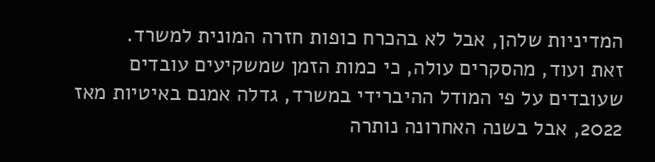המדיניות שלהן, אבל לא בהכרח כופות חזרה המונית למשרד.
זאת ועוד, מהסקרים עולה, כי כמות הזמן שמשקיעים עובדים שעובדים על פי המודל ההיברידי במשרד, גדלה אמנם באיטיות מאז 2022, אבל בשנה האחרונה נותרה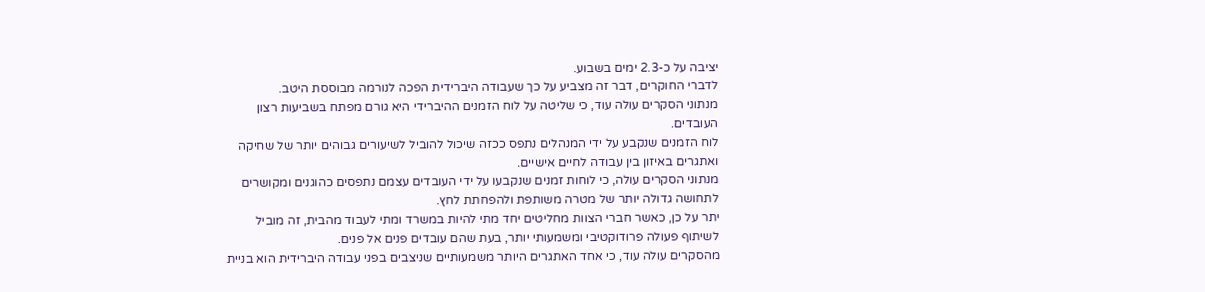יציבה על כ-2.3 ימים בשבוע.
לדברי החוקרים, דבר זה מצביע על כך שעבודה היברידית הפכה לנורמה מבוססת היטב.
מנתוני הסקרים עולה עוד, כי שליטה על לוח הזמנים ההיברידי היא גורם מפתח בשביעות רצון העובדים.
לוח הזמנים שנקבע על ידי המנהלים נתפס ככזה שיכול להוביל לשיעורים גבוהים יותר של שחיקה ואתגרים באיזון בין עבודה לחיים אישיים.
מנתוני הסקרים עולה, כי לוחות זמנים שנקבעו על ידי העובדים עצמם נתפסים כהוגנים ומקושרים לתחושה גדולה יותר של מטרה משותפת ולהפחתת לחץ.
יתר על כן, כאשר חברי הצוות מחליטים יחד מתי להיות במשרד ומתי לעבוד מהבית, זה מוביל לשיתוף פעולה פרודוקטיבי ומשמעותי יותר, בעת שהם עובדים פנים אל פנים.
מהסקרים עולה עוד, כי אחד האתגרים היותר משמעותיים שניצבים בפני עבודה היברידית הוא בניית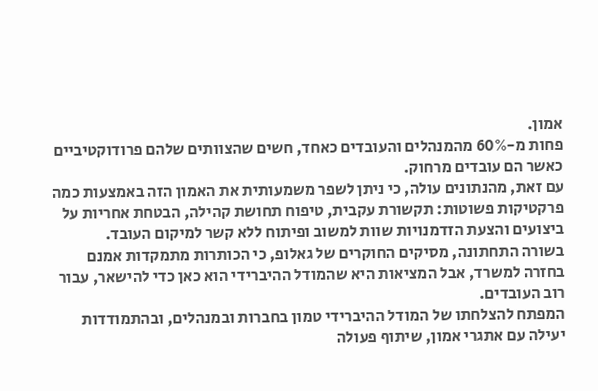אמון.
פחות מ-60% מהמנהלים והעובדים כאחד, חשים שהצוותים שלהם פרודוקטיביים כאשר הם עובדים מרחוק.
עם זאת, מהנתונים עולה, כי ניתן לשפר משמעותית את האמון הזה באמצעות כמה פרקטיקות פשוטות: תקשורת עקבית, טיפוח תחושת קהילה, הבטחת אחריות על ביצועים והצעת הזדמנויות שוות למשוב ופיתוח ללא קשר למיקום העובד.
בשורה התחתונה, מסיקים החוקרים של גאלופ, כי הכותרות מתמקדות אמנם בחזרה למשרד, אבל המציאות היא שהמודל ההיברידי הוא כאן כדי להישאר, עבור רוב העובדים.
המפתח להצלחתו של המודל ההיברידי טמון בחברות ובמנהלים, ובהתמודדות יעילה עם אתגרי אמון, שיתוף פעולה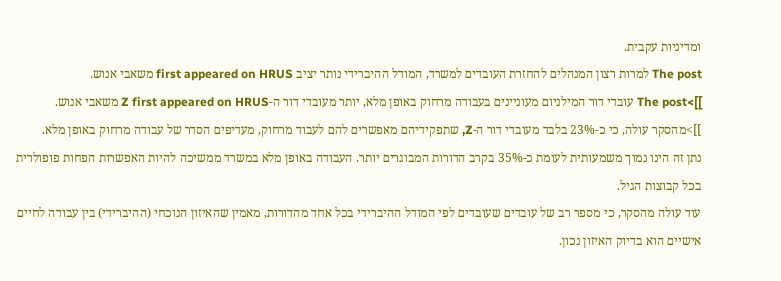ומדיניות עקבית.
The post למרות רצון המנהלים להחזרת העובדים למשרד, המודל ההיברידי נותר יציב first appeared on HRUS משאבי אנוש.
]]>The post עובדי דור המילניום מעוניינים בעבודה מרחוק באופן מלא, יותר מעובדי דור ה-Z first appeared on HRUS משאבי אנוש.
]]>מהסקר עולה, כי כ-23% בלבד מעובדי דור ה-Z, שתפקידיהם מאפשרים להם לעבוד מרחוק, מעדיפים הסדר של עבודה מרחוק באופן מלא.
נתן זה הינו נמוך משמעותית לעומת כ-35% בקרב הדורות המבוגרים יותר. העבודה באופן מלא במשרד ממשיכה להיות האפשרות הפחות פופולרית בכל קבוצות הגיל.
עוד עולה מהסקר, כי מספר רב של עובדים שעובדים לפי המודל ההיברידי בכל אחד מהדורות, מאמין שהאיזון הנוכחי (ההיברידי) בין עבודה לחיים אישיים הוא בדיוק האיזון נכון.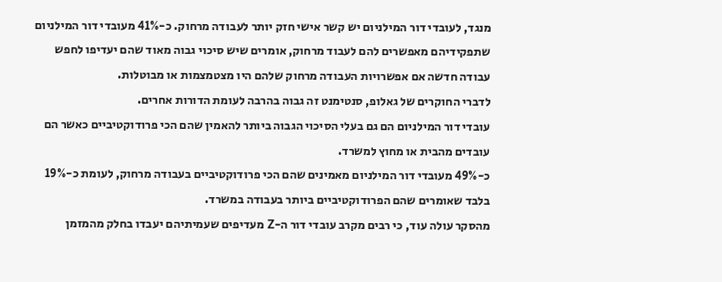מנגד, לעובדי דור המילניום יש קשר אישי חזק יותר לעבודה מרחוק. כ-41% מעובדי דור המילניום שתפקידיהם מאפשרים להם לעבוד מרחוק, אומרים שיש סיכוי גבוה מאוד שהם יעדיפו לחפש עבודה חדשה אם אפשרויות העבודה מרחוק שלהם היו מצטמצמות או מבוטלות.
לדברי החוקרים של גאלופ, סנטימנט זה גבוה בהרבה לעומת הדורות אחרים.
עובדי דור המילניום הם גם בעלי הסיכוי הגבוה ביותר להאמין שהם הכי פרודוקטיביים כאשר הם עובדים מהבית או מחוץ למשרד.
כ-49% מעובדי דור המילניום מאמינים שהם הכי פרודוקטיביים בעבודה מרחוק, לעומת כ-19% בלבד שאומרים שהם הפרודוקטיביים ביותר בעבודה במשרד.
מהסקר עולה עוד, כי רבים מקרב עובדי דור ה-Z מעדיפים שעמיתיהם יעבדו בחלק מהמזמן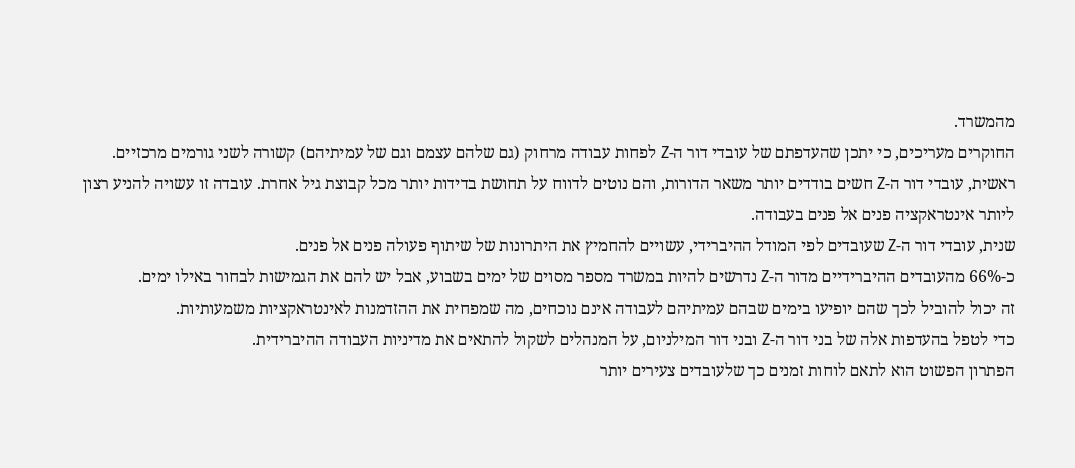מהמשרד.
החוקרים מעריכים, כי יתכן שהעדפתם של עובדי דור ה-Z לפחות עבודה מרחוק (גם שלהם עצמם וגם של עמיתיהם) קשורה לשני גורמים מרכזיים.
ראשית, עובדי דור ה-Z חשים בודדים יותר משאר הדורות, והם נוטים לדווח על תחושת בדידות יותר מכל קבוצת גיל אחרת. עובדה זו עשויה להניע רצון ליותר אינטראקציה פנים אל פנים בעבודה.
שנית, עובדי דור ה-Z שעובדים לפי המודל ההיברידי, עשויים להחמיץ את היתרונות של שיתוף פעולה פנים אל פנים.
כ-66% מהעובדים ההיברידיים מדור ה-Z נדרשים להיות במשרד מספר מסוים של ימים בשבוע, אבל יש להם את הגמישות לבחור באילו ימים.
זה יכול להוביל לכך שהם יופיעו בימים שבהם עמיתיהם לעבודה אינם נוכחים, מה שמפחית את ההזדמנות לאינטראקציות משמעותיות.
כדי לטפל בהעדפות אלה של בני דור ה-Z ובני דור המילניום, על המנהלים לשקול להתאים את מדיניות העבודה ההיברידית.
הפתרון הפשוט הוא לתאם לוחות זמנים כך שלעובדים צעירים יותר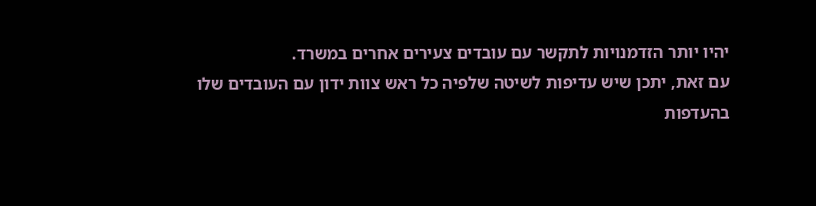יהיו יותר הזדמנויות לתקשר עם עובדים צעירים אחרים במשרד.
עם זאת, יתכן שיש עדיפות לשיטה שלפיה כל ראש צוות ידון עם העובדים שלו בהעדפות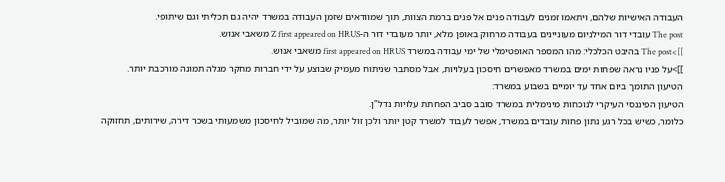העבודה האישיות שלהם, ויתאמו זמנים לעבודה פנים אל פנים ברמת הצוות, תוך שמוודאים שזמן העבודה במשרד יהיה גם תכליתי וגם שיתופי.
The post עובדי דור המילניום מעוניינים בעבודה מרחוק באופן מלא, יותר מעובדי דור ה-Z first appeared on HRUS משאבי אנוש.
]]>The post בהיבט הכלכלי: מהו המספר האופטימלי של ימי עבודה במשרד first appeared on HRUS משאבי אנוש.
]]>על פניו נראה שפחות ימים במשרד מאפשרים חיסכון בעלויות, אבל מסתבר שניתוח מעמיק שבוצע על ידי חברות מחקר מגלה תמונה מורכבת יותר.
הטיעון התומך ביום אחד עד יומיים בשבוע במשרד:
הטיעון הפיננסי העיקרי לנוכחות מינימלית במשרד סובב סביב הפחתת עלויות נדל"ן.
כלומר, כשיש בכל רגע נתון פחות עובדים במשרד, אפשר לעבוד למשרד קטן יותר ולכן זול יותר, מה שמוביל לחיסכון משמעותי בשכר דירה, שירותים, תחזוקה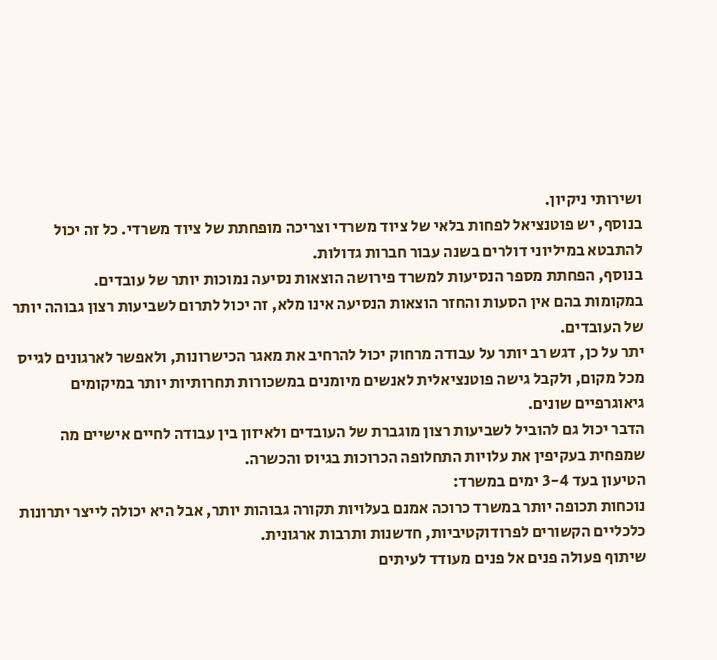ושירותי ניקיון.
בנוסף, יש פוטנציאל לפחות בלאי של ציוד משרדי וצריכה מופחתת של ציוד משרדי. כל זה יכול להתבטא במיליוני דולרים בשנה עבור חברות גדולות.
בנוסף, הפחתת מספר הנסיעות למשרד פירושה הוצאות נסיעה נמוכות יותר של עובדים.
במקומות בהם אין הסעות והחזר הוצאות הנסיעה אינו מלא, זה יכול לתרום לשביעות רצון גבוהה יותר של העובדים.
יתר על כן, דגש רב יותר על עבודה מרחוק יכול להרחיב את מאגר הכישרונות, ולאפשר לארגונים לגייס מכל מקום, ולקבל גישה פוטנציאלית לאנשים מיומנים במשכורות תחרותיות יותר במיקומים גיאוגרפיים שונים.
הדבר יכול גם להוביל לשביעות רצון מוגברת של העובדים ולאיזון בין עבודה לחיים אישיים מה שמפחית בעקיפין את עלויות התחלופה הכרוכות בגיוס והכשרה.
הטיעון בעד 3-4 ימים במשרד:
נוכחות תכופה יותר במשרד כרוכה אמנם בעלויות תקורה גבוהות יותר, אבל היא יכולה לייצר יתרונות כלכליים הקשורים לפרודוקטיביות, חדשנות ותרבות ארגונית.
שיתוף פעולה פנים אל פנים מעודד לעיתים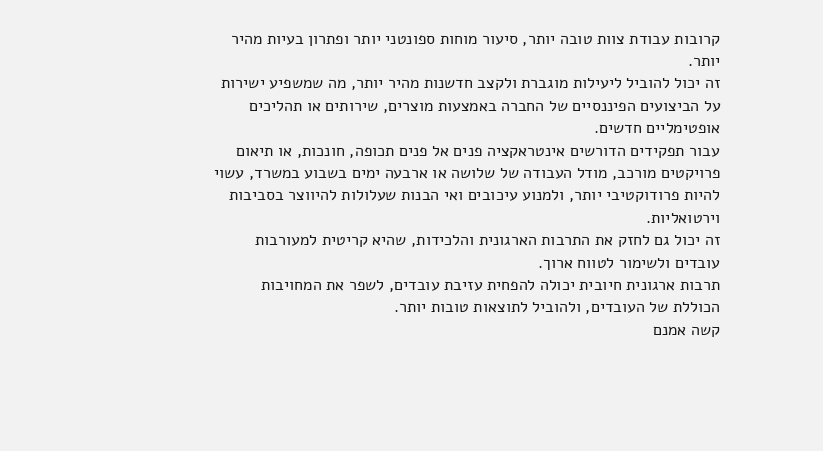קרובות עבודת צוות טובה יותר, סיעור מוחות ספונטני יותר ופתרון בעיות מהיר יותר.
זה יכול להוביל ליעילות מוגברת ולקצב חדשנות מהיר יותר, מה שמשפיע ישירות על הביצועים הפיננסיים של החברה באמצעות מוצרים, שירותים או תהליכים אופטימליים חדשים.
עבור תפקידים הדורשים אינטראקציה פנים אל פנים תכופה, חונכות, או תיאום פרויקטים מורכב, מודל העבודה של שלושה או ארבעה ימים בשבוע במשרד, עשוי להיות פרודוקטיבי יותר, ולמנוע עיכובים ואי הבנות שעלולות להיווצר בסביבות וירטואליות.
זה יכול גם לחזק את התרבות הארגונית והלכידות, שהיא קריטית למעורבות עובדים ולשימור לטווח ארוך.
תרבות ארגונית חיובית יכולה להפחית עזיבת עובדים, לשפר את המחויבות הכוללת של העובדים, ולהוביל לתוצאות טובות יותר.
קשה אמנם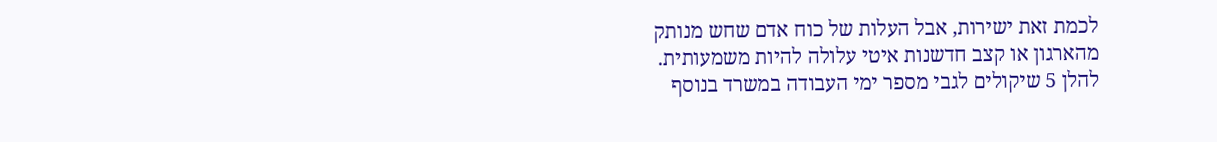לכמת זאת ישירות, אבל העלות של כוח אדם שחש מנותק מהארגון או קצב חדשנות איטי עלולה להיות משמעותית.
להלן 5 שיקולים לגבי מספר ימי העבודה במשרד בנוסף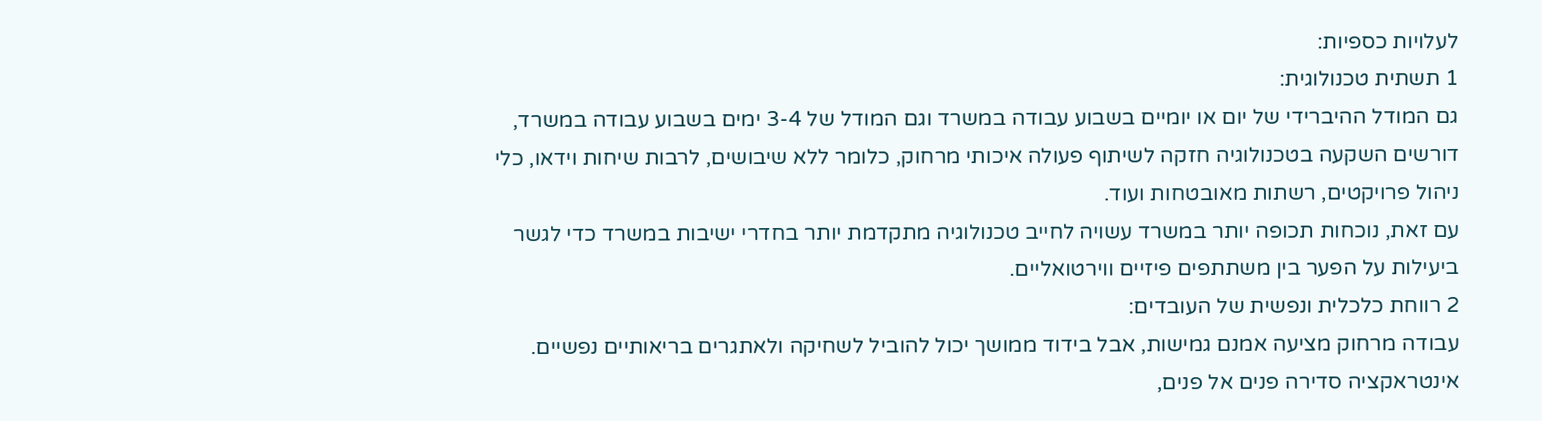לעלויות כספיות:
1 תשתית טכנולוגית:
גם המודל ההיברידי של יום או יומיים בשבוע עבודה במשרד וגם המודל של 3-4 ימים בשבוע עבודה במשרד, דורשים השקעה בטכנולוגיה חזקה לשיתוף פעולה איכותי מרחוק, כלומר ללא שיבושים, לרבות שיחות וידאו, כלי ניהול פרויקטים, רשתות מאובטחות ועוד.
עם זאת, נוכחות תכופה יותר במשרד עשויה לחייב טכנולוגיה מתקדמת יותר בחדרי ישיבות במשרד כדי לגשר ביעילות על הפער בין משתתפים פיזיים ווירטואליים.
2 רווחת כלכלית ונפשית של העובדים:
עבודה מרחוק מציעה אמנם גמישות, אבל בידוד ממושך יכול להוביל לשחיקה ולאתגרים בריאותיים נפשיים.
אינטראקציה סדירה פנים אל פנים,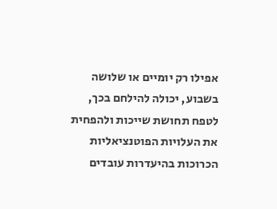אפילו רק יומיים או שלושה בשבוע, יכולה להילחם בכך, לטפח תחושת שייכות ולהפחית את העלויות הפוטנציאליות הכרוכות בהיעדרות עובדים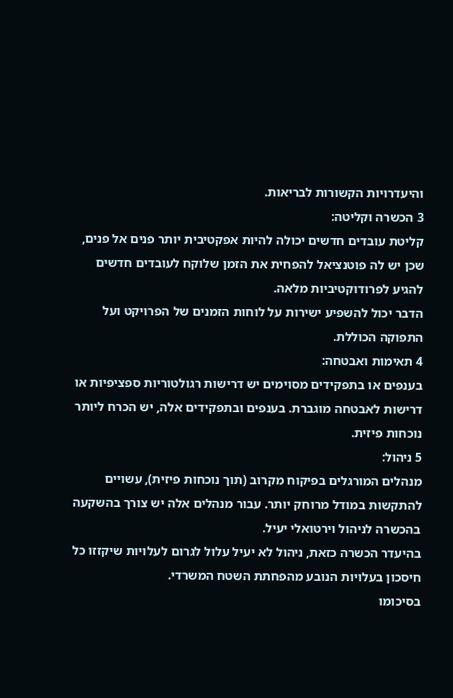והיעדרויות הקשורות לבריאות.
3 הכשרה וקליטה:
קליטת עובדים חדשים יכולה להיות אפקטיבית יותר פנים אל פנים, שכן יש לה פוטנציאל להפחית את הזמן שלוקח לעובדים חדשים להגיע לפרודוקטיביות מלאה.
הדבר יכול להשפיע ישירות על לוחות הזמנים של הפרויקט ועל התפוקה הכוללת.
4 תאימות ואבטחה:
בענפים או בתפקידים מסוימים יש דרישות רגולטוריות ספציפיות או דרישות לאבטחה מוגברת. בענפים ובתפקידים אלה, יש הכרח ליותר נוכחות פיזית.
5 ניהול:
מנהלים המורגלים בפיקוח מקרוב (תוך נוכחות פיזית), עשויים להתקשות במודל מרוחק יותר. עבור מנהלים אלה יש צורך בהשקעה בהכשרה לניהול וירטואלי יעיל.
בהיעדר הכשרה כזאת, ניהול לא יעיל עלול לגרום לעלויות שיקזזו כל חיסכון בעלויות הנובע מהפחתת השטח המשרדי.
בסיכומו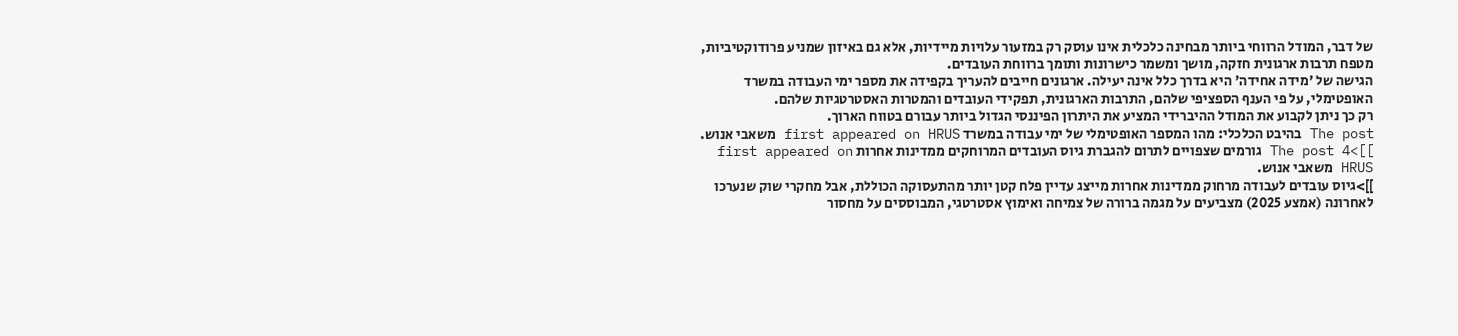של דבר, המודל הרווחי ביותר מבחינה כלכלית אינו עוסק רק במזעור עלויות מיידיות, אלא גם באיזון שמניע פרודוקטיביות, מטפח תרבות ארגונית חזקה, מושך ומשמר כישרונות ותומך ברווחת העובדים.
הגישה של 'מידה אחידה' היא בדרך כלל אינה יעילה. ארגונים חייבים להעריך בקפידה את מספר ימי העבודה במשרד האופטימלי, על פי הענף הספציפי שלהם, התרבות הארגונית, תפקידי העובדים והמטרות האסטרטגיות שלהם.
רק כך ניתן לקבוע את המודל ההיברידי המציע את היתרון הפיננסי הגדול ביותר עבורם בטווח הארוך.
The post בהיבט הכלכלי: מהו המספר האופטימלי של ימי עבודה במשרד first appeared on HRUS משאבי אנוש.
]]>The post 4 גורמים שצפויים לתרום להגברת גיוס העובדים המרוחקים ממדינות אחרות first appeared on HRUS משאבי אנוש.
]]>גיוס עובדים לעבודה מרחוק ממדינות אחרות מייצג עדיין פלח קטן יותר מהתעסוקה הכוללת, אבל מחקרי שוק שנערכו לאחרונה (אמצע 2025) מצביעים על מגמה ברורה של צמיחה ואימוץ אסטרטגי, המבוססים על מחסור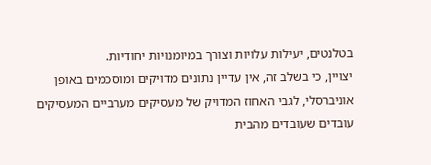בטלנטים, יעילות עלויות וצורך במיומנויות יחודיות.
יצויין, כי בשלב זה, אין עדיין נתונים מדויקים ומוסכמים באופן אוניברסלי, לגבי האחוז המדויק של מעסיקים מערביים המעסיקים עובדים שעובדים מהבית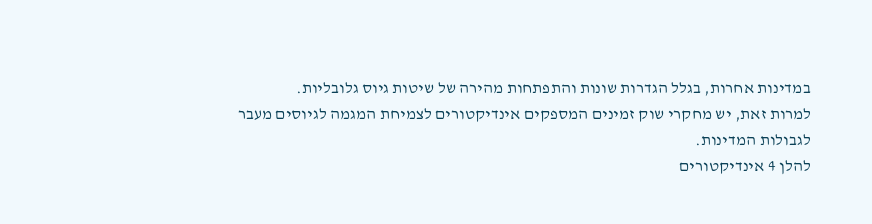במדינות אחרות, בגלל הגדרות שונות והתפתחות מהירה של שיטות גיוס גלובליות.
למרות זאת, יש מחקרי שוק זמינים המספקים אינדיקטורים לצמיחת המגמה לגיוסים מעבר לגבולות המדינות.
להלן 4 אינדיקטורים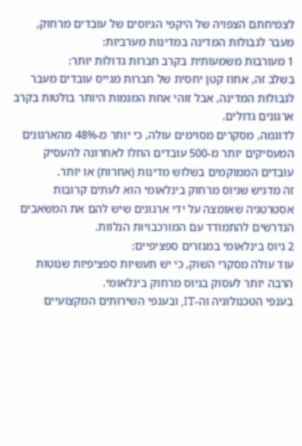לצמיחתם הצפויה של היקפי הגיוסים של עובדים מרחוק, מעבר לגבולות המדינה במדינות מערביות:
1 מעורבות משמעותית בקרב חברות גדולות יותר:
בשלב זה, אחוז קטן יחסית של חברות מגייס עובדים מעבר לגבולות המדינה, אבל זוהי אחת המגמות היותר בולטות בקרב ארגונים גדולים.
לדוגמה, מסקרים מסוימים עולה, כי יותר מ-48% מהארגונים המעסיקים יותר מ-500 עובדים החלו לאחרונה להעסיק עובדים הממוקמים בשלוש מדינות (אחרות) או יותר.
זה מדגיש שגיוס מרחוק בינלאומי הוא לעתים קרובות אסטרטגיה שאומצה על ידי ארגונים שיש להם את המשאבים הנדרשים להתמודד עם המורכבויות הנלוות.
2 גיוס בינלאומי במגזרים ספציפיים:
עוד עולה מסקרי השוק, כי יש תעשיות ספציפיות שנוטות הרבה יותר לעסוק בגיוס מרחוק בינלאומי.
בענפי הטכנולוגיה וה-IT, ובענפי השירותים המקצועיים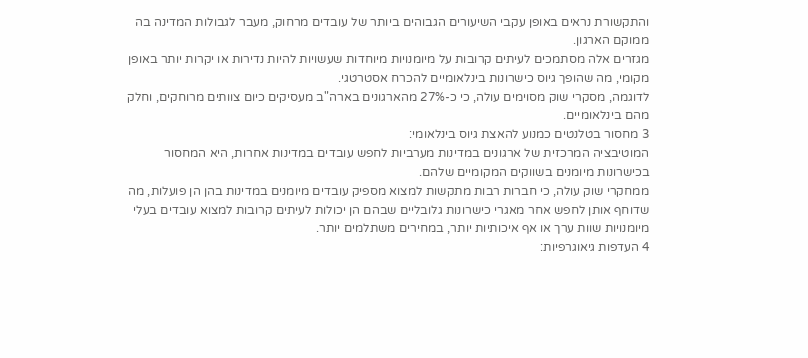והתקשורת נראים באופן עקבי השיעורים הגבוהים ביותר של עובדים מרחוק, מעבר לגבולות המדינה בה ממוקם הארגון.
מגזרים אלה מסתמכים לעיתים קרובות על מיומנויות מיוחדות שעשויות להיות נדירות או יקרות יותר באופן מקומי, מה שהופך גיוס כישרונות בינלאומיים להכרח אסטרטגי.
לדוגמה, מסקרי שוק מסוימים עולה, כי כ-27% מהארגונים בארה"ב מעסיקים כיום צוותים מרוחקים, וחלק מהם בינלאומיים.
3 מחסור בטלנטים כמנוע להאצת גיוס בינלאומי:
המוטיבציה המרכזית של ארגונים במדינות מערביות לחפש עובדים במדינות אחרות, היא המחסור בכישרונות מיומנים בשווקים המקומיים שלהם.
ממחקרי שוק עולה, כי חברות רבות מתקשות למצוא מספיק עובדים מיומנים במדינות בהן הן פועלות, מה שדוחף אותן לחפש אחר מאגרי כישרונות גלובליים שבהם הן יכולות לעיתים קרובות למצוא עובדים בעלי מיומנויות שוות ערך או אף איכותיות יותר, במחירים משתלמים יותר.
4 העדפות גיאוגרפיות: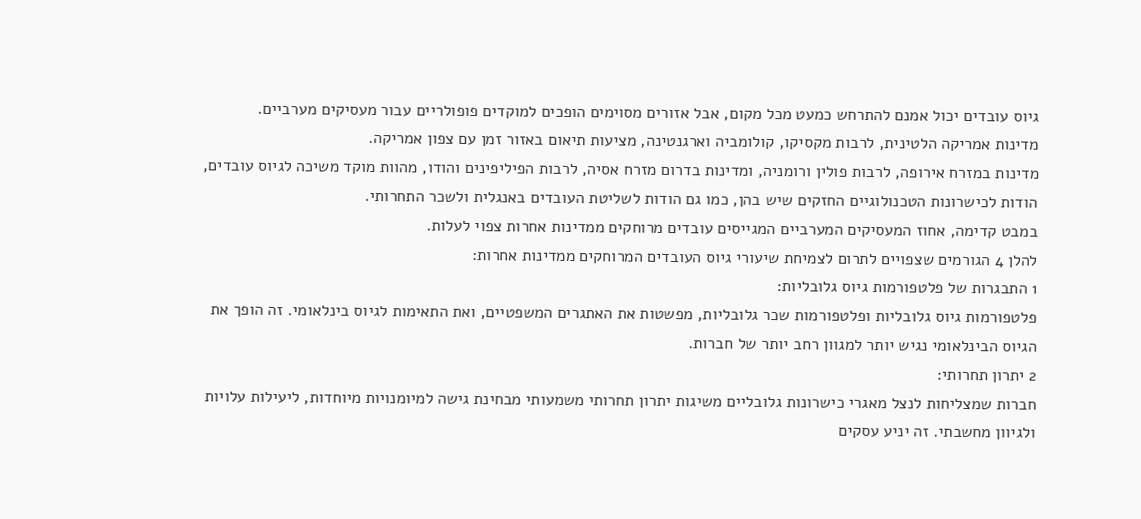גיוס עובדים יכול אמנם להתרחש כמעט מכל מקום, אבל אזורים מסוימים הופכים למוקדים פופולריים עבור מעסיקים מערביים.
מדינות אמריקה הלטינית, לרבות מקסיקו, קולומביה וארגנטינה, מציעות תיאום באזור זמן עם צפון אמריקה.
מדינות במזרח אירופה, לרבות פולין ורומניה, ומדינות בדרום מזרח אסיה, לרבות הפיליפינים והודו, מהוות מוקד משיכה לגיוס עובדים, הודות לכישרונות הטכנולוגיים החזקים שיש בהן, כמו גם הודות לשליטת העובדים באנגלית ולשכר התחרותי.
במבט קדימה, אחוז המעסיקים המערביים המגייסים עובדים מרוחקים ממדינות אחרות צפוי לעלות.
להלן 4 הגורמים שצפויים לתרום לצמיחת שיעורי גיוס העובדים המרוחקים ממדינות אחרות:
1 התבגרות של פלטפורמות גיוס גלובליות:
פלטפורמות גיוס גלובליות ופלטפורמות שכר גלובליות, מפשטות את האתגרים המשפטיים, ואת התאימות לגיוס בינלאומי. זה הופך את הגיוס הבינלאומי נגיש יותר למגוון רחב יותר של חברות.
2 יתרון תחרותי:
חברות שמצליחות לנצל מאגרי כישרונות גלובליים משיגות יתרון תחרותי משמעותי מבחינת גישה למיומנויות מיוחדות, ליעילות עלויות ולגיוון מחשבתי. זה יניע עסקים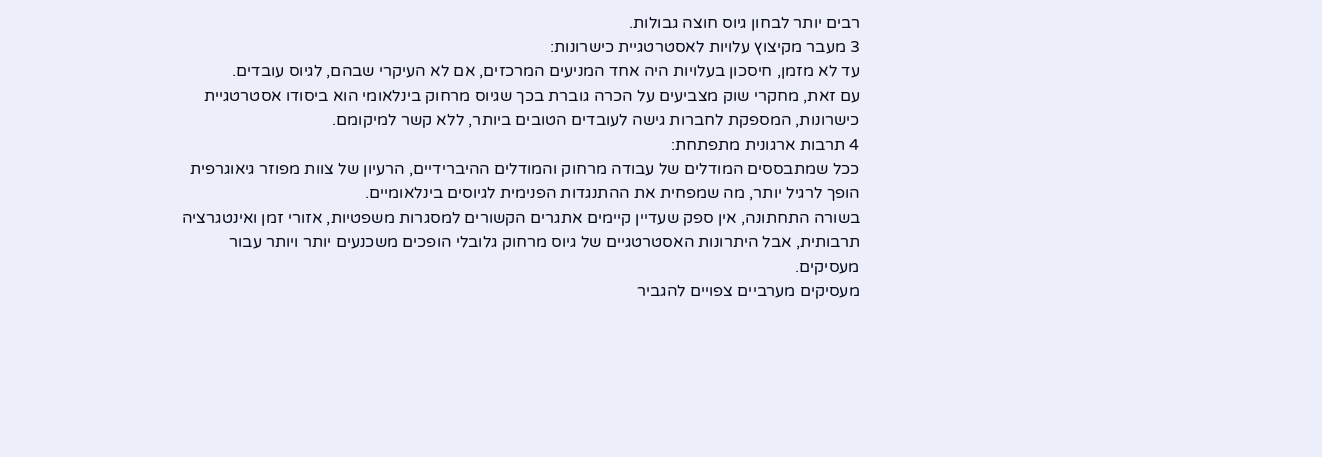רבים יותר לבחון גיוס חוצה גבולות.
3 מעבר מקיצוץ עלויות לאסטרטגיית כישרונות:
עד לא מזמן, חיסכון בעלויות היה אחד המניעים המרכזים, אם לא העיקרי שבהם, לגיוס עובדים.
עם זאת, מחקרי שוק מצביעים על הכרה גוברת בכך שגיוס מרחוק בינלאומי הוא ביסודו אסטרטגיית כישרונות, המספקת לחברות גישה לעובדים הטובים ביותר, ללא קשר למיקומם.
4 תרבות ארגונית מתפתחת:
ככל שמתבססים המודלים של עבודה מרחוק והמודלים ההיברידיים, הרעיון של צוות מפוזר גיאוגרפית הופך לרגיל יותר, מה שמפחית את ההתנגדות הפנימית לגיוסים בינלאומיים.
בשורה התחתונה, אין ספק שעדיין קיימים אתגרים הקשורים למסגרות משפטיות, אזורי זמן ואינטגרציה תרבותית, אבל היתרונות האסטרטגיים של גיוס מרחוק גלובלי הופכים משכנעים יותר ויותר עבור מעסיקים.
מעסיקים מערביים צפויים להגביר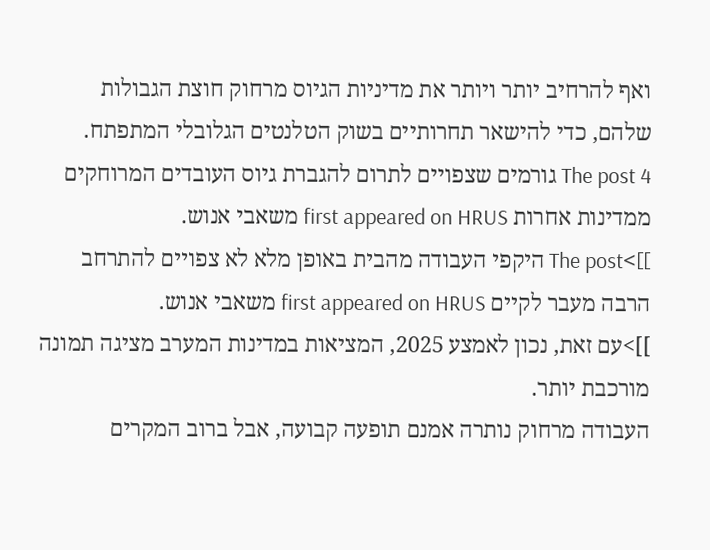ואף להרחיב יותר ויותר את מדיניות הגיוס מרחוק חוצת הגבולות שלהם, כדי להישאר תחרותיים בשוק הטלנטים הגלובלי המתפתח.
The post 4 גורמים שצפויים לתרום להגברת גיוס העובדים המרוחקים ממדינות אחרות first appeared on HRUS משאבי אנוש.
]]>The post היקפי העבודה מהבית באופן מלא לא צפויים להתרחב הרבה מעבר לקיים first appeared on HRUS משאבי אנוש.
]]>עם זאת, נכון לאמצע 2025, המציאות במדינות המערב מציגה תמונה מורכבת יותר.
העבודה מרחוק נותרה אמנם תופעה קבועה, אבל ברוב המקרים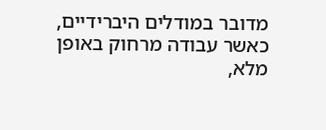מדובר במודלים היברידיים, כאשר עבודה מרחוק באופן מלא,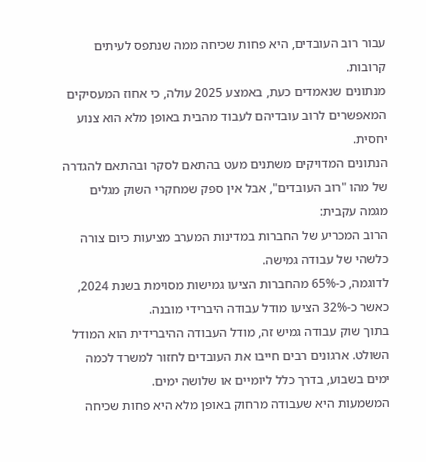עבור רוב העובדים, היא פחות שכיחה ממה שנתפס לעיתים קרובות.
מנתונים שנאמדים כעת, באמצע 2025 עולה, כי אחוז המעסיקים המאפשרים לרוב עובדיהם לעבוד מהבית באופן מלא הוא צנוע יחסית.
הנתונים המדויקים משתנים מעט בהתאם לסקר ובהתאם להגדרה של מהו "רוב העובדים", אבל אין ספק שמחקרי השוק מגלים מגמה עקבית:
הרוב המכריע של החברות במדינות המערב מציעות כיום צורה כלשהי של עבודה גמישה.
לדוגמה, כ-65% מהחברות הציעו גמישות מסוימת בשנת 2024, כאשר כ-32% הציעו מודל עבודה היברידי מובנה.
בתוך שוק עבודה גמיש זה, מודל העבודה ההיברידית הוא המודל השולט. ארגונים רבים חייבו את העובדים לחזור למשרד לכמה ימים בשבוע, בדרך כלל ליומיים או שלושה ימים.
המשמעות היא שעבודה מרחוק באופן מלא היא פחות שכיחה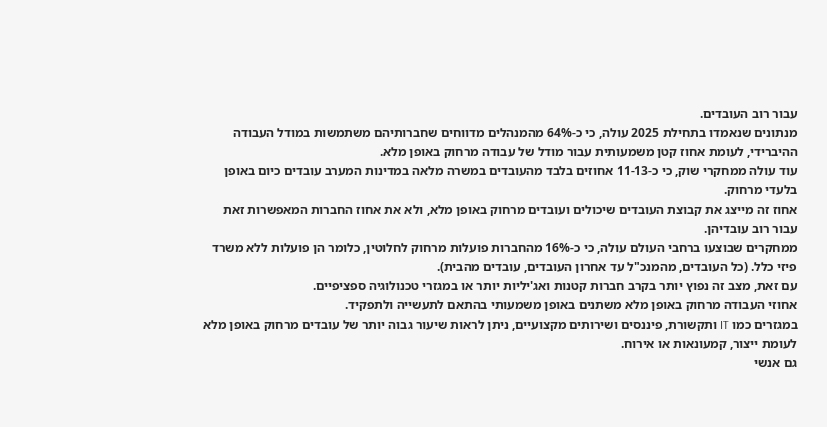עבור רוב העובדים.
מנתונים שנאמדו בתחילת 2025 עולה, כי כ-64% מהמנהלים מדווחים שחברותיהם משתמשות במודל העבודה ההיברידי, לעומת אחוז קטן משמעותית עבור מודל של עבודה מרחוק באופן מלא.
עוד עולה ממחקרי שוק, כי כ-11-13 אחוזים בלבד מהעובדים במשרה מלאה במדינות המערב עובדים כיום באופן בלעדי מרחוק.
אחוז זה מייצג את קבוצת העובדים שיכולים ועובדים מרחוק באופן מלא, ולא את אחוז החברות המאפשרות זאת עבור רוב עובדיהן.
ממחקרים שבוצעו ברחבי העולם עולה, כי כ-16% מהחברות פועלות מרחוק לחלוטין, כלומר הן פועלות ללא משרד פיזי כלל. (כל העובדים, מהמנכ"ל עד אחרון העובדים, עובדים מהבית).
עם זאת, מצב זה נפוץ יותר בקרב חברות קטנות ואג'יליות יותר או במגזרי טכנולוגיה ספציפיים.
אחוזי העבודה מרחוק באופן מלא משתנים באופן משמעותי בהתאם לתעשייה ולתפקיד.
במגזרים כמו IT ותקשורת, פיננסים ושירותים מקצועיים, ניתן לראות שיעור גבוה יותר של עובדים מרחוק באופן מלא לעומת ייצור, קמעונאות או אירוח.
גם אנשי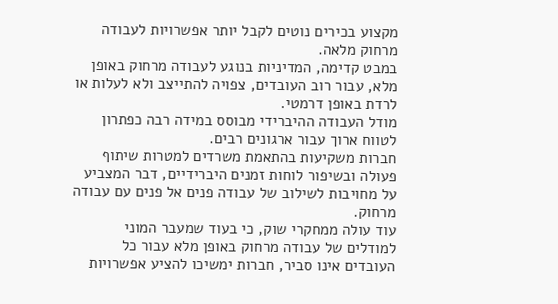מקצוע בכירים נוטים לקבל יותר אפשרויות לעבודה מרחוק מלאה.
במבט קדימה, המדיניות בנוגע לעבודה מרחוק באופן מלא, עבור רוב העובדים, צפויה להתייצב ולא לעלות או לרדת באופן דרמטי.
מודל העבודה ההיברידי מבוסס במידה רבה כפתרון לטווח ארוך עבור ארגונים רבים.
חברות משקיעות בהתאמת משרדים למטרות שיתוף פעולה ובשיפור לוחות זמנים היברידיים, דבר המצביע על מחויבות לשילוב של עבודה פנים אל פנים עם עבודה מרחוק.
עוד עולה ממחקרי שוק, כי בעוד שמעבר המוני למודלים של עבודה מרחוק באופן מלא עבור כל העובדים אינו סביר, חברות ימשיכו להציע אפשרויות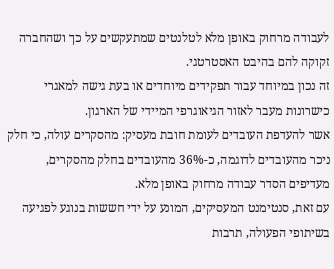לעבודה מרחוק באופן מלא לטלנטים שמתעקשים על כך ושהחברה זקוקה להם בהיבט האסטרטגי.
זה נכון במיוחד עבור תפקידים מיוחדים או בעת גישה למאגרי כישרונות מעבר לאזור הגיאוגרפי המיידי של הארגון.
אשר להעדפת העובדים לעומת חובת מעסיק: מהסקרים עולה, כי חלק ניכר מהעובדים לדוגמה, כ-36% מהעובדים בחלק מהסקרים, מעדיפים הסדר עבודה מרחוק באופן מלא.
עם זאת, סנטימנט המעסיקים, המונע על ידי חששות בנוגע לפגיעה בשיתופי הפעולה, תרבות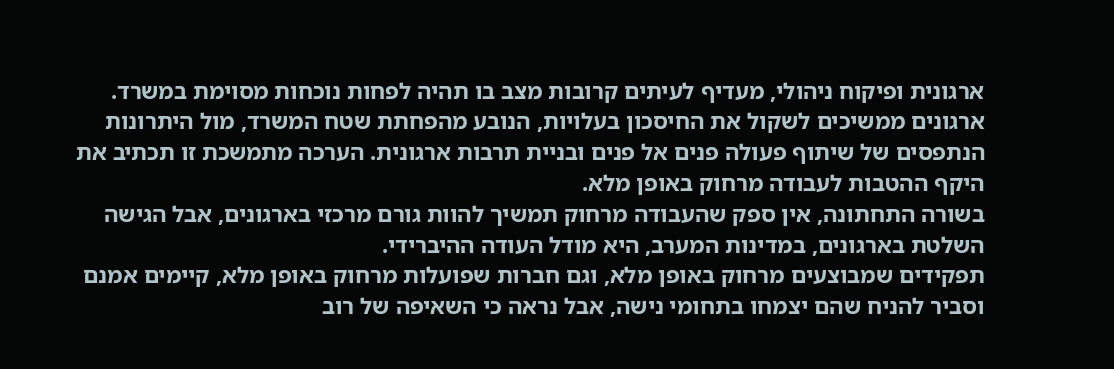ארגונית ופיקוח ניהולי, מעדיף לעיתים קרובות מצב בו תהיה לפחות נוכחות מסוימת במשרד.
ארגונים ממשיכים לשקול את החיסכון בעלויות, הנובע מהפחתת שטח המשרד, מול היתרונות הנתפסים של שיתוף פעולה פנים אל פנים ובניית תרבות ארגונית. הערכה מתמשכת זו תכתיב את היקף ההטבות לעבודה מרחוק באופן מלא.
בשורה התחתונה, אין ספק שהעבודה מרחוק תמשיך להוות גורם מרכזי בארגונים, אבל הגישה השלטת בארגונים, במדינות המערב, היא מודל העודה ההיברידי.
תפקידים שמבוצעים מרחוק באופן מלא, וגם חברות שפועלות מרחוק באופן מלא, קיימים אמנם וסביר להניח שהם יצמחו בתחומי נישה, אבל נראה כי השאיפה של רוב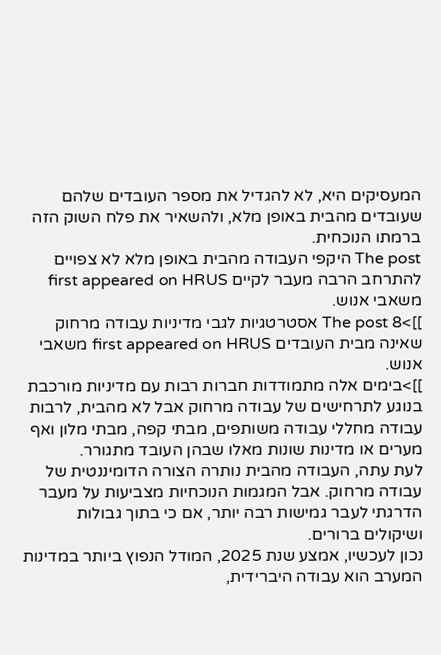המעסיקים היא, לא להגדיל את מספר העובדים שלהם שעובדים מהבית באופן מלא, ולהשאיר את פלח השוק הזה ברמתו הנוכחית.
The post היקפי העבודה מהבית באופן מלא לא צפויים להתרחב הרבה מעבר לקיים first appeared on HRUS משאבי אנוש.
]]>The post 8 אסטרטגיות לגבי מדיניות עבודה מרחוק שאינה מבית העובדים first appeared on HRUS משאבי אנוש.
]]>בימים אלה מתמודדות חברות רבות עם מדיניות מורכבת בנוגע לתרחישים של עבודה מרחוק אבל לא מהבית, לרבות עבודה מחללי עבודה משותפים, מבתי קפה, מבתי מלון ואף מערים או מדינות שונות מאלו שבהן העובד מתגורר.
לעת עתה, העבודה מהבית נותרה הצורה הדומיננטית של עבודה מרחוק. אבל המגמות הנוכחיות מצביעות על מעבר הדרגתי לעבר גמישות רבה יותר, אם כי בתוך גבולות ושיקולים ברורים.
נכון לעכשיו, אמצע שנת 2025, המודל הנפוץ ביותר במדינות המערב הוא עבודה היברידית,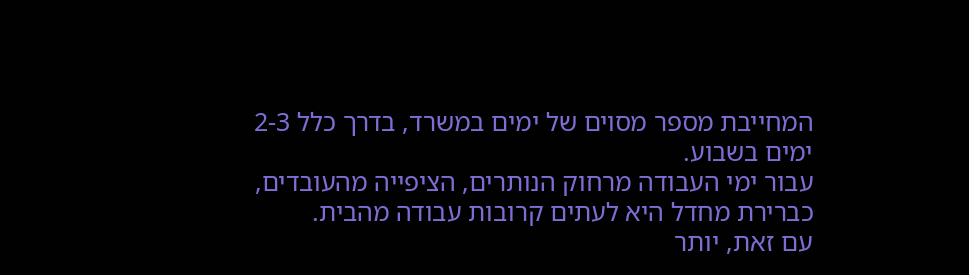המחייבת מספר מסוים של ימים במשרד, בדרך כלל 2-3 ימים בשבוע.
עבור ימי העבודה מרחוק הנותרים, הציפייה מהעובדים, כברירת מחדל היא לעתים קרובות עבודה מהבית.
עם זאת, יותר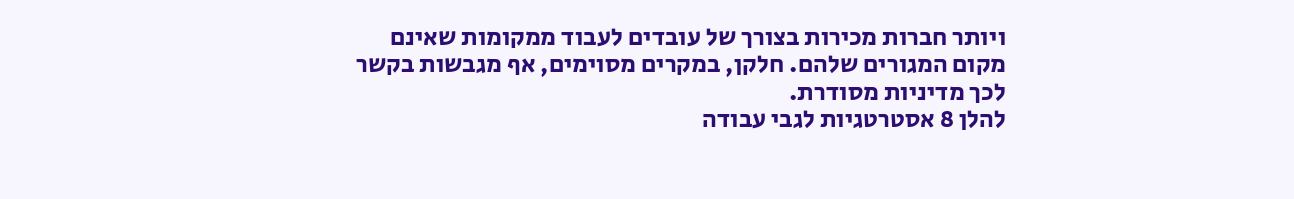ויותר חברות מכירות בצורך של עובדים לעבוד ממקומות שאינם מקום המגורים שלהם. חלקן, במקרים מסוימים, אף מגבשות בקשר לכך מדיניות מסודרת.
להלן 8 אסטרטגיות לגבי עבודה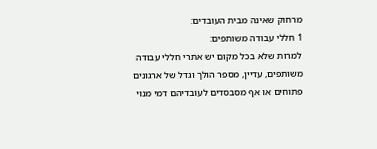מרחוק שאינה מבית העובדים:
1 חללי עבודה משותפים:
למרות שלא בכל מקום יש אתרי חללי עבודה משותפים, עדיין, מספר הולך וגדל של ארגונים פתוחים או אף מסבסדים לעובדיהם דמי מנוי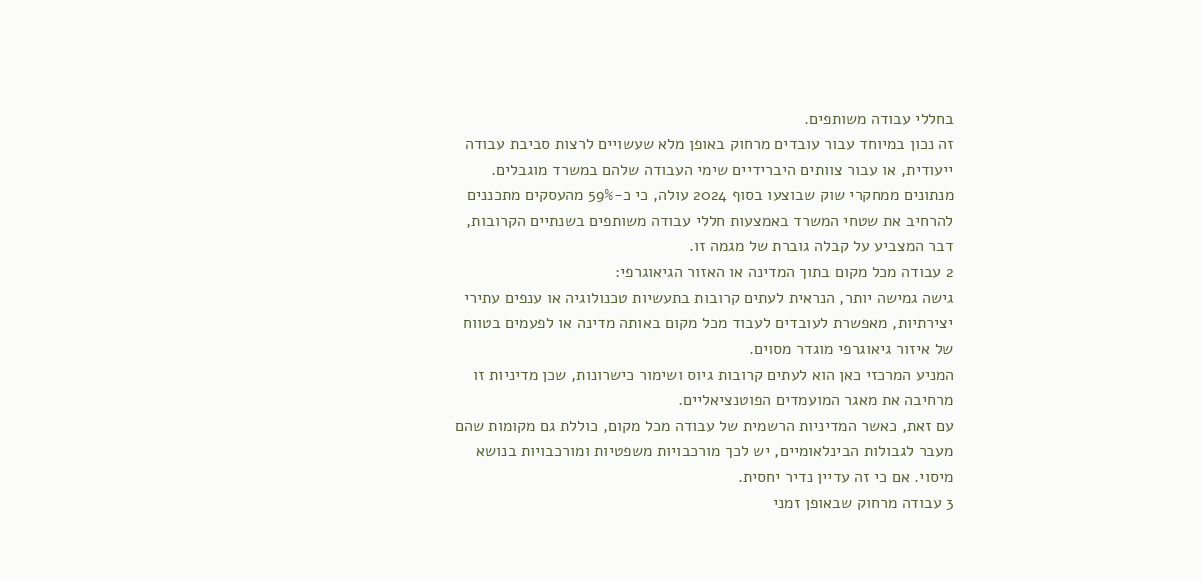בחללי עבודה משותפים.
זה נכון במיוחד עבור עובדים מרחוק באופן מלא שעשויים לרצות סביבת עבודה ייעודית, או עבור צוותים היברידיים שימי העבודה שלהם במשרד מוגבלים.
מנתונים ממחקרי שוק שבוצעו בסוף 2024 עולה, כי כ-59% מהעסקים מתכננים להרחיב את שטחי המשרד באמצעות חללי עבודה משותפים בשנתיים הקרובות, דבר המצביע על קבלה גוברת של מגמה זו.
2 עבודה מכל מקום בתוך המדינה או האזור הגיאוגרפי:
גישה גמישה יותר, הנראית לעתים קרובות בתעשיות טכנולוגיה או ענפים עתירי יצירתיות, מאפשרת לעובדים לעבוד מכל מקום באותה מדינה או לפעמים בטווח של איזור גיאוגרפי מוגדר מסוים.
המניע המרכזי כאן הוא לעתים קרובות גיוס ושימור כישרונות, שכן מדיניות זו מרחיבה את מאגר המועמדים הפוטנציאליים.
עם זאת, כאשר המדיניות הרשמית של עבודה מכל מקום, כוללת גם מקומות שהם מעבר לגבולות הבינלאומיים, יש לכך מורכבויות משפטיות ומורכבויות בנושא מיסוי. אם כי זה עדיין נדיר יחסית.
3 עבודה מרחוק שבאופן זמני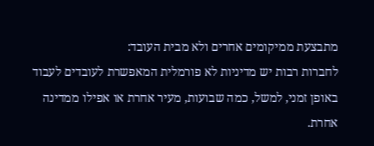מתבצעת ממיקומים אחרים ולא מבית העובד:
לחברות רבות יש מדיניות לא פורמלית המאפשרת לעובדים לעבוד באופן זמני, למשל, כמה שבועות, מעיר אחרת או אפילו ממדינה אחרת.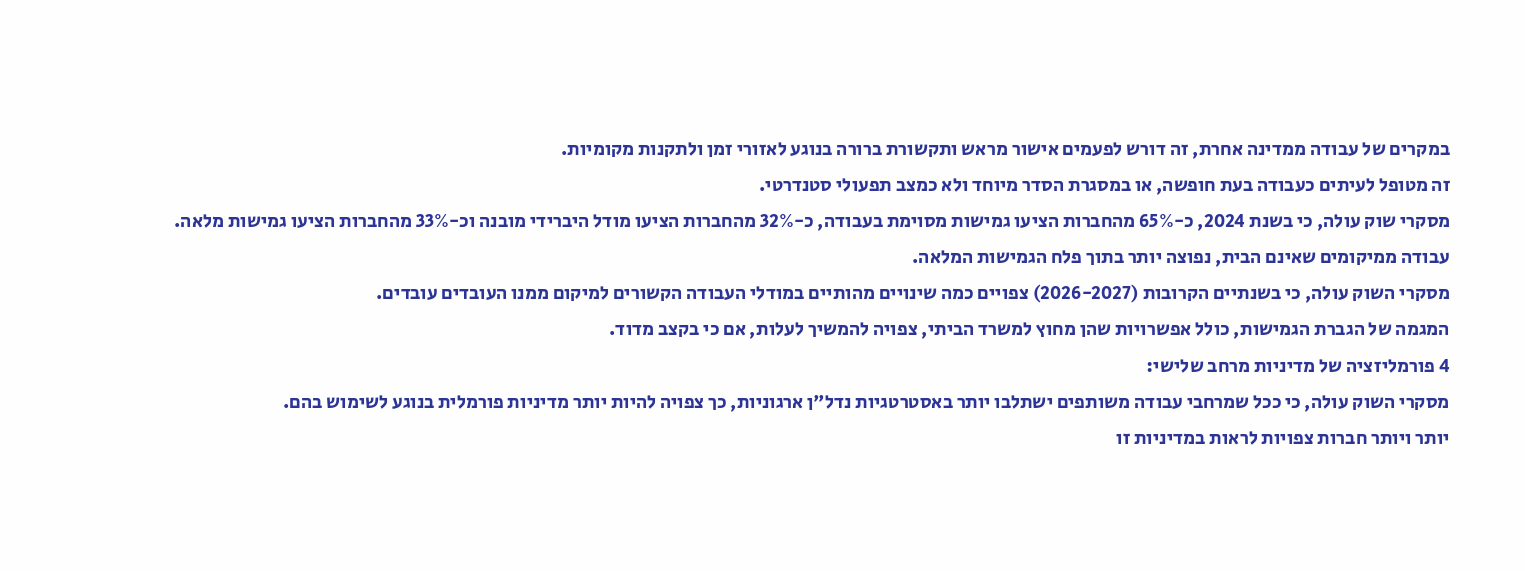במקרים של עבודה ממדינה אחרת, זה דורש לפעמים אישור מראש ותקשורת ברורה בנוגע לאזורי זמן ולתקנות מקומיות.
זה מטופל לעיתים כעבודה בעת חופשה, או במסגרת הסדר מיוחד ולא כמצב תפעולי סטנדרטי.
מסקרי שוק עולה, כי בשנת 2024, כ-65% מהחברות הציעו גמישות מסוימת בעבודה, כ-32% מהחברות הציעו מודל היברידי מובנה וכ-33% מהחברות הציעו גמישות מלאה. עבודה ממיקומים שאינם הבית, נפוצה יותר בתוך פלח הגמישות המלאה.
מסקרי השוק עולה, כי בשנתיים הקרובות (2026-2027) צפויים כמה שינויים מהותיים במודלי העבודה הקשורים למיקום ממנו העובדים עובדים.
המגמה של הגברת הגמישות, כולל אפשרויות שהן מחוץ למשרד הביתי, צפויה להמשיך לעלות, אם כי בקצב מדוד.
4 פורמליזציה של מדיניות מרחב שלישי:
מסקרי השוק עולה, כי ככל שמרחבי עבודה משותפים ישתלבו יותר באסטרטגיות נדל"ן ארגוניות, כך צפויה להיות יותר מדיניות פורמלית בנוגע לשימוש בהם.
יותר ויותר חברות צפויות לראות במדיניות זו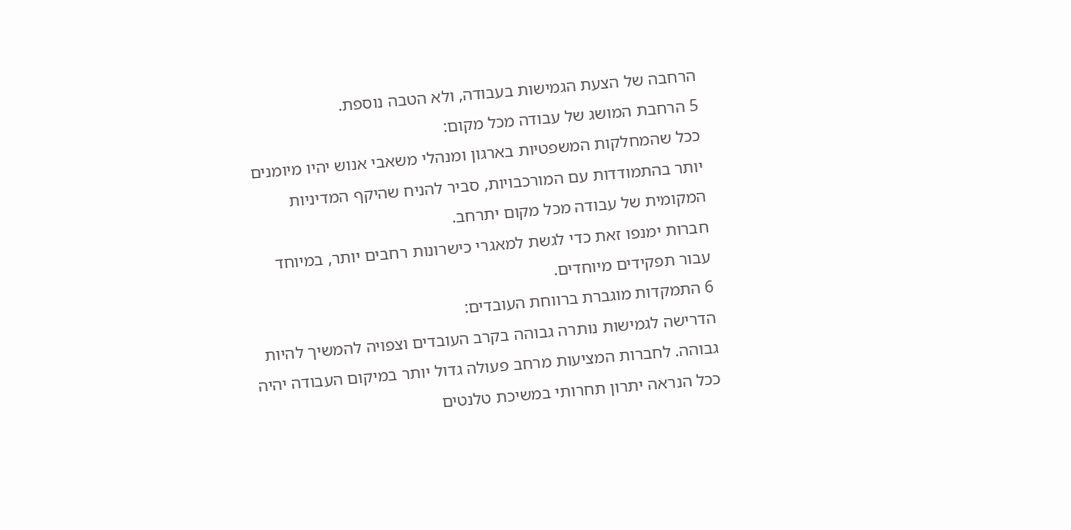הרחבה של הצעת הגמישות בעבודה, ולא הטבה נוספת.
5 הרחבת המושג של עבודה מכל מקום:
ככל שהמחלקות המשפטיות בארגון ומנהלי משאבי אנוש יהיו מיומנים יותר בהתמודדות עם המורכבויות, סביר להניח שהיקף המדיניות המקומית של עבודה מכל מקום יתרחב.
חברות ימנפו זאת כדי לגשת למאגרי כישרונות רחבים יותר, במיוחד עבור תפקידים מיוחדים.
6 התמקדות מוגברת ברווחת העובדים:
הדרישה לגמישות נותרה גבוהה בקרב העובדים וצפויה להמשיך להיות גבוהה. לחברות המציעות מרחב פעולה גדול יותר במיקום העבודה יהיה ככל הנראה יתרון תחרותי במשיכת טלנטים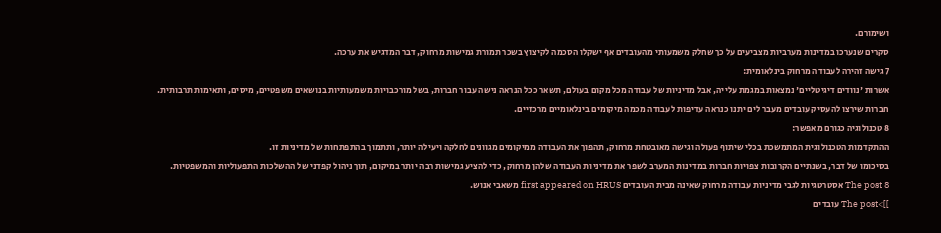ושימורם.
סקרים שנערכו במדינות מערביות מצביעים על כך שחלק משמעותי מהעובדים אף ישקלו הסכמה לקיצוץ בשכר תמורת גמישות מרחוק, דבר המדגיש את ערכה.
7 גישה זהירה לעבודה מרחוק בינלאומית:
אשרות 'נוודים דיגיטליים' נמצאות במגמת עלייה, אבל מדיניות של עבודה מכל מקום בעולם, תשאר ככל הנראה נישה עבור חברות, בשל מורכבויות משמעותיות בנושאים משפטיים, מיסים, ותאימות תרבותית.
חברות שירצו להעסיק עובדים מעבר לים יתנו כנראה עדיפות לעבודה מכמה מיקומים בינלאומיים מרכזיים.
8 טכנולוגיה כגורם מאפשר:
ההתקדמות הטכנולוגית המתמשכת בכלי שיתוף פעולה וגישה מאובטחת מרחוק, תהפוך את העבודה ממיקומים מגוונים לחלקה ויעילה יותר, ותתמוך בהתפתחות של מדיניות זו.
בסיכומו של דבר, בשנתיים הקרובות צפויות חברות במדינות המערב לשפר את מדיניות העבודה שלהן מרחוק, כדי להציע גמישות רבה יותר במיקום, תוך ניהול קפדני של ההשלכות התפעוליות והמשפטיות.
The post 8 אסטרטגיות לגבי מדיניות עבודה מרחוק שאינה מבית העובדים first appeared on HRUS משאבי אנוש.
]]>The post עובדים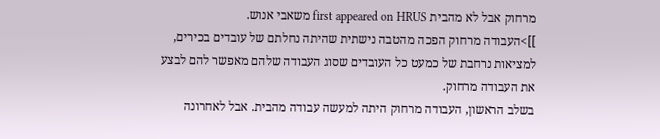מרחוק אבל לא מהבית first appeared on HRUS משאבי אנוש.
]]>העבודה מרחוק הפכה מהטבה נישתית שהיתה נחלתם של עובדים בכירים, למציאות נרחבת של כמעט כל העובדים שסוג העבודה שלהם מאפשר להם לבצע את העבודה מרחוק.
בשלב הראשון, העבודה מרחוק היתה למעשה עבודה מהבית. אבל לאחרונה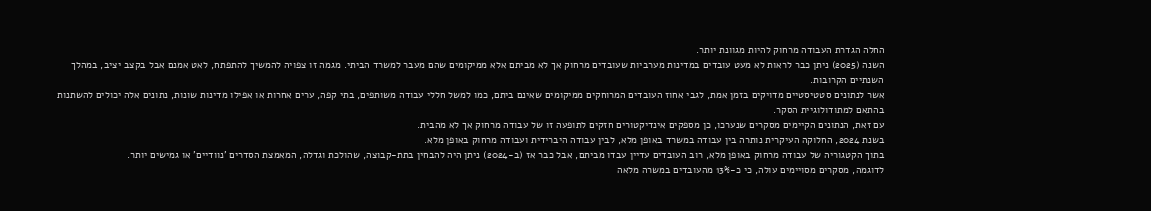החלה הגדרת העבודה מרחוק להיות מגוונת יותר.
השנה (2025) ניתן כבר לראות לא מעט עובדים במדינות מערביות שעובדים מרחוק אך לא מביתם אלא ממיקומים שהם מעבר למשרד הביתי. מגמה זו צפויה להמשיך להתפתח, לאט אמנם אבל בקצב יציב, במהלך השנתיים הקרובות.
אשר לנתונים סטטיסטיים מדויקים בזמן אמת, לגבי אחוז העובדים המרוחקים ממיקומים שאינם ביתם, כמו למשל חללי עבודה משותפים, בתי קפה, ערים אחרות או אפילו מדינות שונות, נתונים אלה יכולים להשתנות בהתאם למתודולוגיית הסקר.
עם זאת, הנתונים הקיימים מסקרים שנערכו, כן מספקים אינדיקטורים חזקים לתופעה זו של עבודה מרחוק אך לא מהבית.
בשנת 2024, החלוקה העיקרית נותרה בין עבודה במשרד באופן מלא, לבין עבודה היברידית ועבודה מרחוק באופן מלא.
בתוך הקטגוריה של עבודה מרחוק באופן מלא, רוב העובדים עדיין עבדו מביתם, אבל כבר אז (ב-2024) ניתן היה להבחין בתת-קבוצה, שהולכת וגדלה, המאמצת הסדרים 'נוודיים' או גמישים יותר.
לדוגמה, מסקרים מסויימים עולה, כי כ-13% מהעובדים במשרה מלאה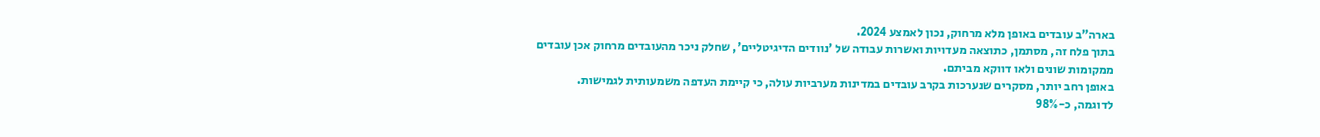בארה"ב עובדים באופן מלא מרחוק, נכון לאמצע 2024.
בתוך פלח זה, מסתמן, כתוצאה מעדויות ואשרות עבודה של 'נוודים הדיגיטליים', שחלק ניכר מהעובדים מרחוק אכן עובדים ממקומות שונים ולאו דווקא מביתם.
באופן רחב יותר, מסקרים שנערכות בקרב עובדים במדינות מערביות עולה, כי קיימת העדפה משמעותית לגמישות.
לדוגמה, כ-98%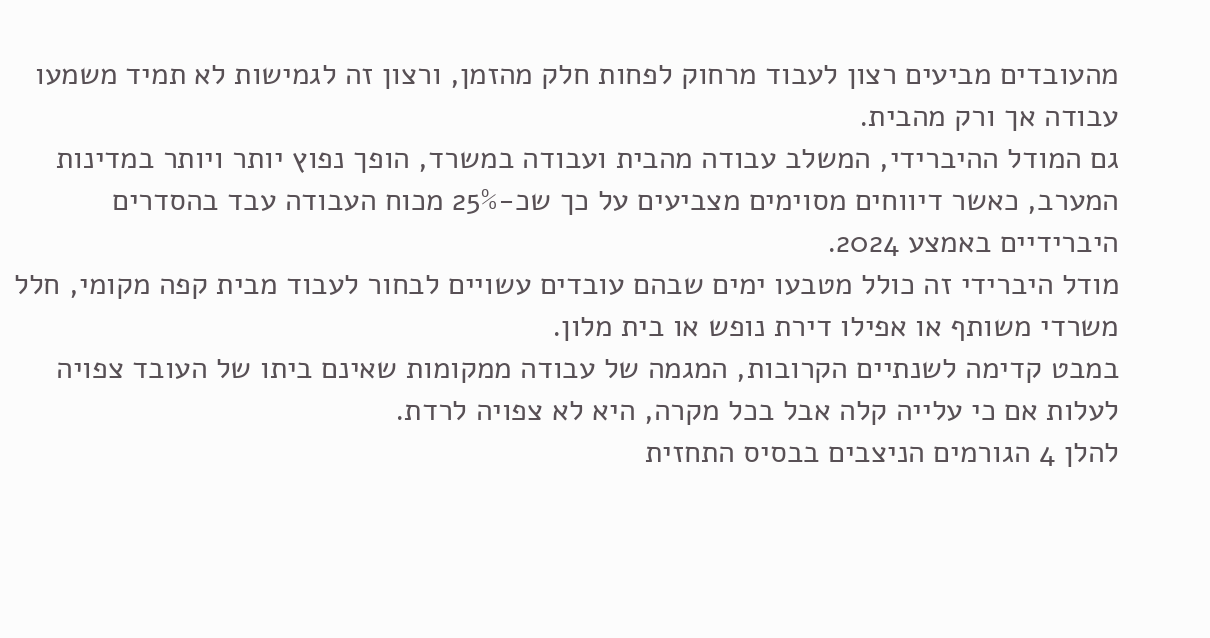מהעובדים מביעים רצון לעבוד מרחוק לפחות חלק מהזמן, ורצון זה לגמישות לא תמיד משמעו עבודה אך ורק מהבית.
גם המודל ההיברידי, המשלב עבודה מהבית ועבודה במשרד, הופך נפוץ יותר ויותר במדינות המערב, כאשר דיווחים מסוימים מצביעים על כך שכ-25% מכוח העבודה עבד בהסדרים היברידיים באמצע 2024.
מודל היברידי זה כולל מטבעו ימים שבהם עובדים עשויים לבחור לעבוד מבית קפה מקומי, חלל משרדי משותף או אפילו דירת נופש או בית מלון.
במבט קדימה לשנתיים הקרובות, המגמה של עבודה ממקומות שאינם ביתו של העובד צפויה לעלות אם כי עלייה קלה אבל בכל מקרה, היא לא צפויה לרדת.
להלן 4 הגורמים הניצבים בבסיס התחזית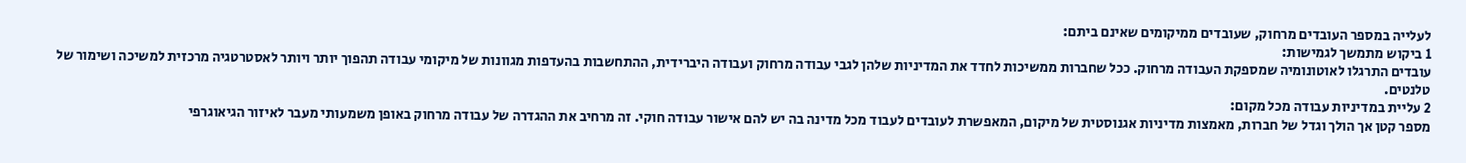לעלייה במספר העובדים מרחוק, שעובדים ממיקומים שאינם ביתם:
1 ביקוש מתמשך לגמישות:
עובדים התרגלו לאוטונומיה שמספקת העבודה מרחוק. ככל שחברות ממשיכות לחדד את המדיניות שלהן לגבי עבודה מרחוק ועבודה היברידית, ההתחשבות בהעדפות מגוונות של מיקומי עבודה תהפוך יותר ויותר לאסטרטגיה מרכזית למשיכה ושימור של טלנטים.
2 עליית במדיניות עבודה מכל מקום:
מספר קטן אך הולך וגדל של חברות, מאמצות מדיניות אגנוסטית של מיקום, המאפשרת לעובדים לעבוד מכל מדינה בה יש להם אישור עבודה חוקי. זה מרחיב את ההגדרה של עבודה מרחוק באופן משמעותי מעבר לאיזור הגיאוגרפי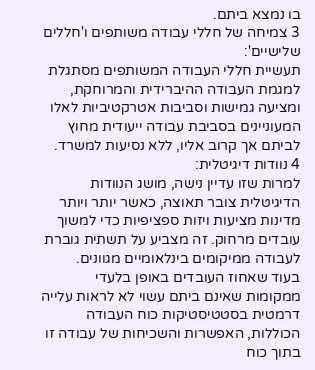בו נמצא ביתם.
3 צמיחה של חללי עבודה משותפים ו'חללים שלישיים':
תעשיית חללי העבודה המשותפים מסתגלת למגמת העבודה ההיברידית והמרוחקת, ומציעה גמישות וסביבות אטרקטיביות לאלו המעוניינים בסביבת עבודה ייעודית מחוץ לביתם אך קרוב אליו, ללא נסיעות למשרד.
4 נוודות דיגיטלית:
למרות שזו עדיין נישה, מושג הנוודות הדיגיטלית צובר תאוצה, כאשר יותר ויותר מדינות מציעות ויזות ספציפיות כדי למשוך עובדים מרחוק. זה מצביע על תשתית גוברת לעבודה ממיקומים בינלאומיים מגוונים.
בעוד שאחוז העובדים באופן בלעדי ממקומות שאינם ביתם עשוי לא לראות עלייה דרמטית בסטטיסטיקות כוח העבודה הכוללות, האפשרות והשכיחות של עבודה זו בתוך כוח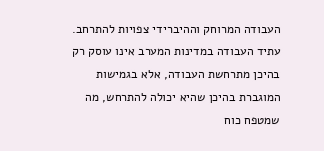העבודה המרוחק וההיברידי צפויות להתרחב. עתיד העבודה במדינות המערב אינו עוסק רק בהיכן מתרחשת העבודה, אלא בגמישות המוגברת בהיכן שהיא יכולה להתרחש, מה שמטפח כוח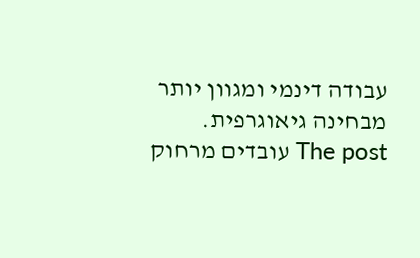עבודה דינמי ומגוון יותר מבחינה גיאוגרפית.
The post עובדים מרחוק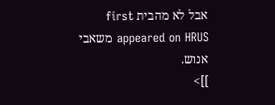אבל לא מהבית first appeared on HRUS משאבי אנוש.
]]>